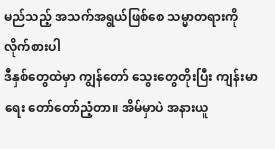မည်သည့် အသက်အရွယ်ဖြစ်စေ သမ္မာတရားကို လိုက်စားပါ
ဒီနှစ်တွေထဲမှာ ကျွန်တော် သွေးတွေတိုးပြီး ကျန်းမာရေး တော်တော်ညံ့တာ။ အိမ်မှာပဲ အနားယူ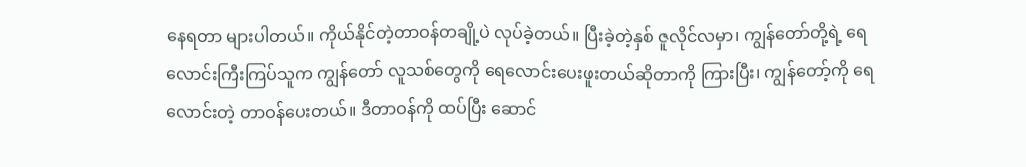နေရတာ များပါတယ်။ ကိုယ်နိုင်တဲ့တာဝန်တချို့ပဲ လုပ်ခဲ့တယ်။ ပြီးခဲ့တဲ့နှစ် ဇူလိုင်လမှာ၊ ကျွန်တော်တို့ရဲ့ ရေလောင်းကြီးကြပ်သူက ကျွန်တော် လူသစ်တွေကို ရေလောင်းပေးဖူးတယ်ဆိုတာကို ကြားပြီး၊ ကျွန်တော့်ကို ရေလောင်းတဲ့ တာဝန်ပေးတယ်။ ဒီတာဝန်ကို ထပ်ပြီး ဆောင်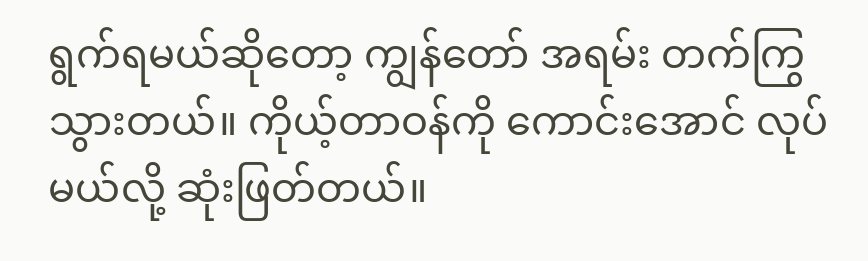ရွက်ရမယ်ဆိုတော့ ကျွန်တော် အရမ်း တက်ကြွသွားတယ်။ ကိုယ့်တာဝန်ကို ကောင်းအောင် လုပ်မယ်လို့ ဆုံးဖြတ်တယ်။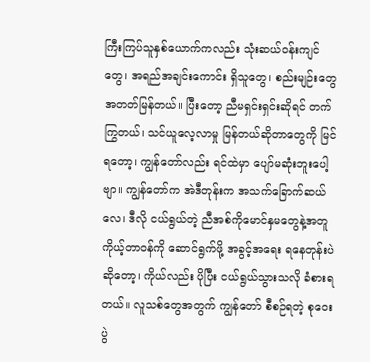ကြီးကြပ်သူနှစ်ယောက်ကလည်း သုံးဆယ်ဝန်းကျင်တွေ၊ အရည်အချင်းကောင်း ရှိသူတွေ၊ စည်းမျဉ်းတွေ အတတ်မြန်တယ်။ ပြီးတော့ ညီမရှင်းရှင်းဆိုရင် တက်ကြွတယ်၊ သင်ယူလေ့လာမှု မြန်တယ်ဆိုတာတွေကို မြင်ရတော့၊ ကျွန်တော်လည်း ရင်ထဲမှာ ပျော်မဆုံးဘူးပေါ့ဗျာ။ ကျွန်တော်က အဲဒီတုန်းက အသက်ခြောက်ဆယ်လေ၊ ဒီလို ငယ်ရွယ်တဲ့ ညီအစ်ကိုမောင်နှမတွေနဲ့အတူ ကိုယ့်တာဝန်ကို ဆောင်ရွက်ဖို့ အခွင့်အရေး ရနေတုန်းပဲဆိုတော့၊ ကိုယ်လည်း ပိုပြီး ငယ်ရွယ်သွားသလို ခံစားရတယ်။ လူသစ်တွေအတွက် ကျွန်တော် စီစဉ်ရတဲ့ စုဝေးပွဲ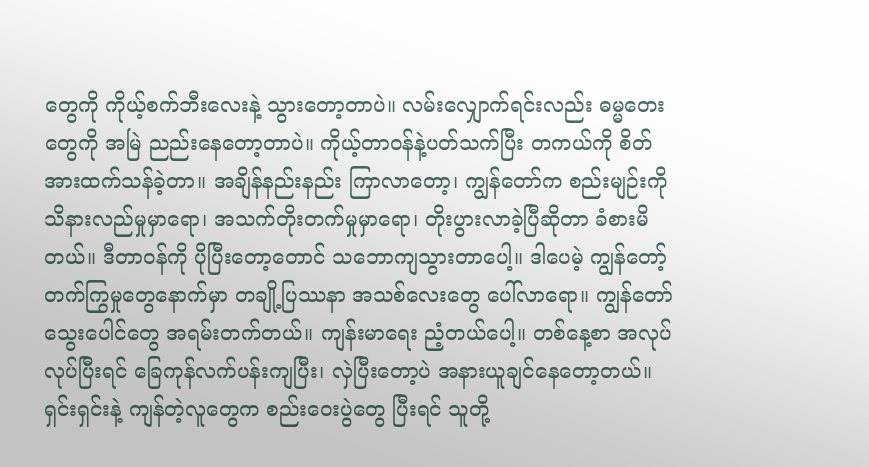တွေကို ကိုယ့်စက်ဘီးလေးနဲ့ သွားတော့တာပဲ။ လမ်းလျှောက်ရင်းလည်း ဓမ္မတေးတွေကို အမြဲ ညည်းနေတော့တာပဲ။ ကိုယ့်တာဝန်နဲ့ပတ်သက်ပြီး တကယ်ကို စိတ်အားထက်သန်ခဲ့တာ။ အချိန်နည်းနည်း ကြာလာတော့၊ ကျွန်တော်က စည်းမျဉ်းကို သိနားလည်မှုမှာရော၊ အသက်တိုးတက်မှုမှာရော၊ တိုးပွားလာခဲ့ပြီဆိုတာ ခံစားမိတယ်။ ဒီတာဝန်ကို ပိုပြီးတော့တောင် သဘောကျသွားတာပေါ့။ ဒါပေမဲ့ ကျွန်တော့်တက်ကြွမှုတွေနောက်မှာ တချို့ပြဿနာ အသစ်လေးတွေ ပေါ်လာရော။ ကျွန်တော် သွေးပေါင်တွေ အရမ်းတက်တယ်။ ကျန်းမာရေး ညံ့တယ်ပေါ့။ တစ်နေ့စာ အလုပ်လုပ်ပြီးရင် ခြေကုန်လက်ပန်းကျပြီး၊ လှဲပြီးတော့ပဲ အနားယူချင်နေတော့တယ်။ ရှင်းရှင်းနဲ့ ကျန်တဲ့လူတွေက စည်းဝေးပွဲတွေ ပြီးရင် သူတို့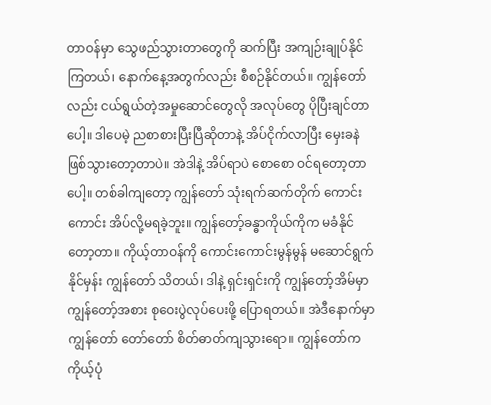တာဝန်မှာ သွေဖည်သွားတာတွေကို ဆက်ပြီး အကျဉ်းချုပ်နိုင်ကြတယ်၊ နောက်နေ့အတွက်လည်း စီစဉ်နိုင်တယ်။ ကျွန်တော်လည်း ငယ်ရွယ်တဲ့အမှုဆောင်တွေလို အလုပ်တွေ ပိုပြီးချင်တာပေါ့။ ဒါပေမဲ့ ညစာစားပြီးပြီဆိုတာနဲ့ အိပ်ငိုက်လာပြီး မှေးခနဲဖြစ်သွားတော့တာပဲ။ အဲဒါနဲ့ အိပ်ရာပဲ စောစော ဝင်ရတော့တာပေါ့။ တစ်ခါကျတော့ ကျွန်တော် သုံးရက်ဆက်တိုက် ကောင်းကောင်း အိပ်လို့မရခဲ့ဘူး။ ကျွန်တော့်ခန္ဓာကိုယ်ကိုက မခံနိုင်တော့တာ။ ကိုယ့်တာဝန်ကို ကောင်းကောင်းမွန်မွန် မဆောင်ရွက်နိုင်မှန်း ကျွန်တော် သိတယ်၊ ဒါနဲ့ ရှင်းရှင်းကို ကျွန်တော့်အိမ်မှာ ကျွန်တော့်အစား စုဝေးပွဲလုပ်ပေးဖို့ ပြောရတယ်။ အဲဒီနောက်မှာ ကျွန်တော် တော်တော် စိတ်ဓာတ်ကျသွားရော။ ကျွန်တော်က ကိုယ့်ပုံ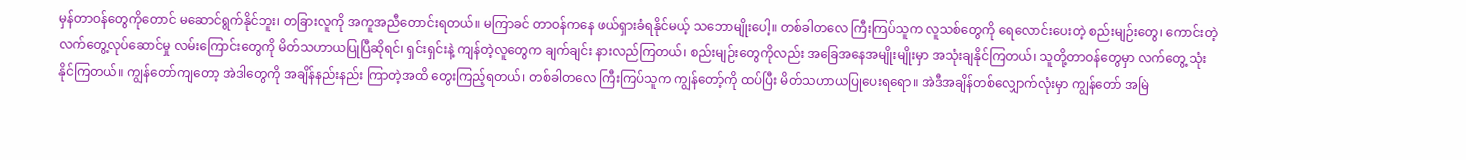မှန်တာဝန်တွေကိုတောင် မဆောင်ရွက်နိုင်ဘူး၊ တခြားလူကို အကူအညီတောင်းရတယ်။ မကြာခင် တာဝန်ကနေ ဖယ်ရှားခံရနိုင်မယ့် သဘောမျိုးပေါ့။ တစ်ခါတလေ ကြီးကြပ်သူက လူသစ်တွေကို ရေလောင်းပေးတဲ့ စည်းမျဉ်းတွေ၊ ကောင်းတဲ့ လက်တွေ့လုပ်ဆောင်မှု လမ်းကြောင်းတွေကို မိတ်သဟာယပြုပြီဆိုရင်၊ ရှင်းရှင်းနဲ့ ကျန်တဲ့လူတွေက ချက်ချင်း နားလည်ကြတယ်၊ စည်းမျဉ်းတွေကိုလည်း အခြေအနေအမျိုးမျိုးမှာ အသုံးချနိုင်ကြတယ်၊ သူတို့တာဝန်တွေမှာ လက်တွေ့ သုံးနိုင်ကြတယ်။ ကျွန်တော်ကျတော့ အဲဒါတွေကို အချိန်နည်းနည်း ကြာတဲ့အထိ တွေးကြည့်ရတယ်၊ တစ်ခါတလေ ကြီးကြပ်သူက ကျွန်တော့်ကို ထပ်ပြီး မိတ်သဟာယပြုပေးရရော။ အဲဒီအချိန်တစ်လျှောက်လုံးမှာ ကျွန်တော် အမြဲ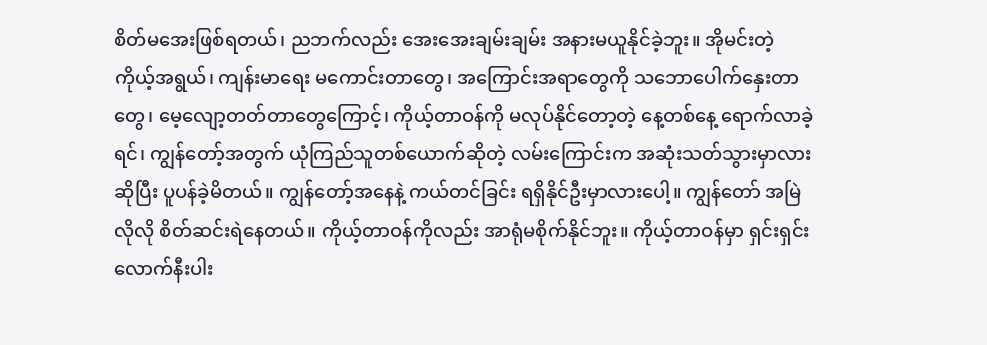စိတ်မအေးဖြစ်ရတယ်၊ ညဘက်လည်း အေးအေးချမ်းချမ်း အနားမယူနိုင်ခဲ့ဘူး။ အိုမင်းတဲ့ ကိုယ့်အရွယ်၊ ကျန်းမာရေး မကောင်းတာတွေ၊ အကြောင်းအရာတွေကို သဘောပေါက်နှေးတာတွေ၊ မေ့လျော့တတ်တာတွေကြောင့်၊ ကိုယ့်တာဝန်ကို မလုပ်နိုင်တော့တဲ့ နေ့တစ်နေ့ ရောက်လာခဲ့ရင်၊ ကျွန်တော့်အတွက် ယုံကြည်သူတစ်ယောက်ဆိုတဲ့ လမ်းကြောင်းက အဆုံးသတ်သွားမှာလားဆိုပြီး ပူပန်ခဲ့မိတယ်။ ကျွန်တော့်အနေနဲ့ ကယ်တင်ခြင်း ရရှိနိုင်ဦးမှာလားပေါ့။ ကျွန်တော် အမြဲလိုလို စိတ်ဆင်းရဲနေတယ်။ ကိုယ့်တာဝန်ကိုလည်း အာရုံမစိုက်နိုင်ဘူး။ ကိုယ့်တာဝန်မှာ ရှင်းရှင်းလောက်နီးပါး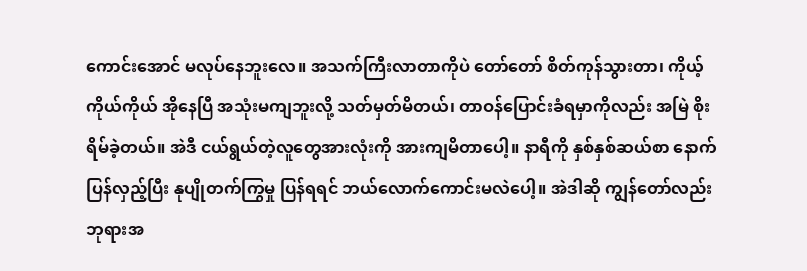ကောင်းအောင် မလုပ်နေဘူးလေ။ အသက်ကြီးလာတာကိုပဲ တော်တော် စိတ်ကုန်သွားတာ၊ ကိုယ့်ကိုယ်ကိုယ် အိုနေပြီ အသုံးမကျဘူးလို့ သတ်မှတ်မိတယ်၊ တာဝန်ပြောင်းခံရမှာကိုလည်း အမြဲ စိုးရိမ်ခဲ့တယ်။ အဲဒီ ငယ်ရွယ်တဲ့လူတွေအားလုံးကို အားကျမိတာပေါ့။ နာရီကို နှစ်နှစ်ဆယ်စာ နောက်ပြန်လှည့်ပြီး နုပျိုတက်ကြွမှု ပြန်ရရင် ဘယ်လောက်ကောင်းမလဲပေါ့။ အဲဒါဆို ကျွန်တော်လည်း ဘုရားအ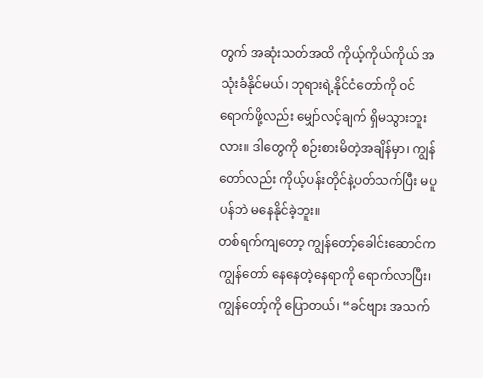တွက် အဆုံးသတ်အထိ ကိုယ့်ကိုယ်ကိုယ် အသုံးခံနိုင်မယ်၊ ဘုရားရဲ့နိုင်ငံတော်ကို ဝင်ရောက်ဖို့လည်း မျှော်လင့်ချက် ရှိမသွားဘူးလား။ ဒါတွေကို စဉ်းစားမိတဲ့အချိန်မှာ၊ ကျွန်တော်လည်း ကိုယ့်ပန်းတိုင်နဲ့ပတ်သက်ပြီး မပူပန်ဘဲ မနေနိုင်ခဲ့ဘူး။
တစ်ရက်ကျတော့ ကျွန်တော့်ခေါင်းဆောင်က ကျွန်တော် နေနေတဲ့နေရာကို ရောက်လာပြီး၊ ကျွန်တော့်ကို ပြောတယ်၊ “ခင်ဗျား အသက်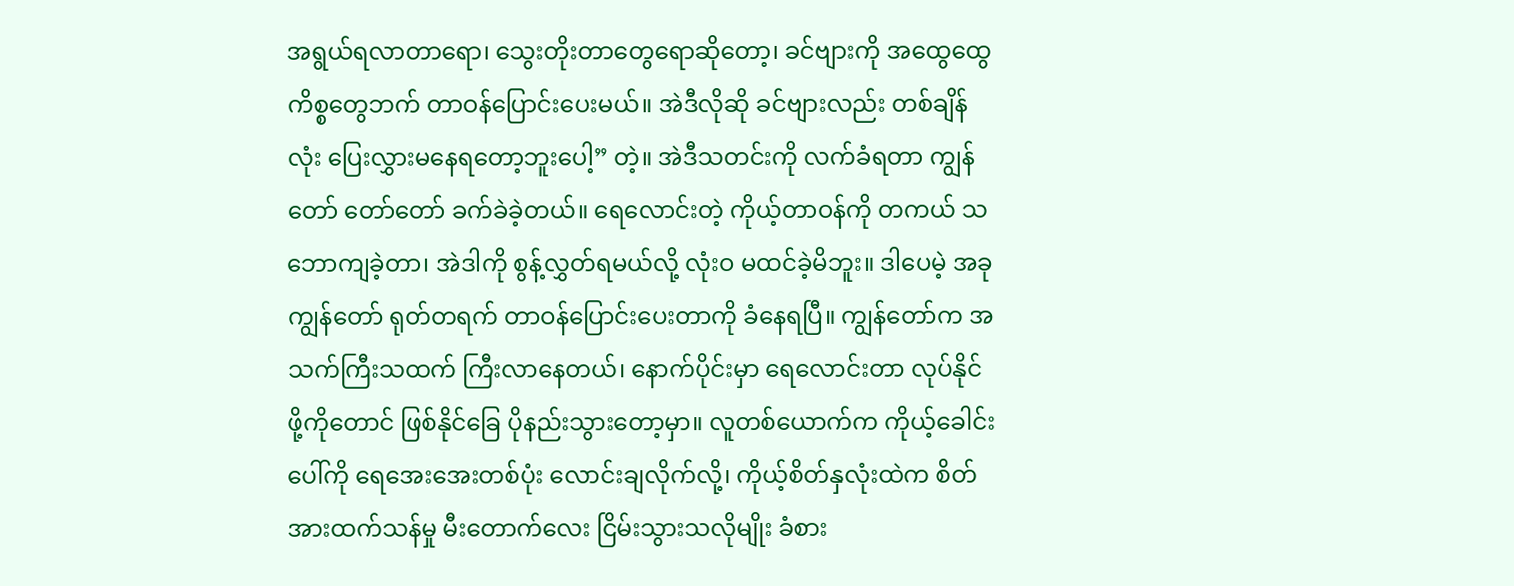အရွယ်ရလာတာရော၊ သွေးတိုးတာတွေရောဆိုတော့၊ ခင်ဗျားကို အထွေထွေကိစ္စတွေဘက် တာဝန်ပြောင်းပေးမယ်။ အဲဒီလိုဆို ခင်ဗျားလည်း တစ်ချိန်လုံး ပြေးလွှားမနေရတော့ဘူးပေါ့” တဲ့။ အဲဒီသတင်းကို လက်ခံရတာ ကျွန်တော် တော်တော် ခက်ခဲခဲ့တယ်။ ရေလောင်းတဲ့ ကိုယ့်တာဝန်ကို တကယ် သဘောကျခဲ့တာ၊ အဲဒါကို စွန့်လွှတ်ရမယ်လို့ လုံးဝ မထင်ခဲ့မိဘူး။ ဒါပေမဲ့ အခု ကျွန်တော် ရုတ်တရက် တာဝန်ပြောင်းပေးတာကို ခံနေရပြီ။ ကျွန်တော်က အသက်ကြီးသထက် ကြီးလာနေတယ်၊ နောက်ပိုင်းမှာ ရေလောင်းတာ လုပ်နိုင်ဖို့ကိုတောင် ဖြစ်နိုင်ခြေ ပိုနည်းသွားတော့မှာ။ လူတစ်ယောက်က ကိုယ့်ခေါင်းပေါ်ကို ရေအေးအေးတစ်ပုံး လောင်းချလိုက်လို့၊ ကိုယ့်စိတ်နှလုံးထဲက စိတ်အားထက်သန်မှု မီးတောက်လေး ငြိမ်းသွားသလိုမျိုး ခံစား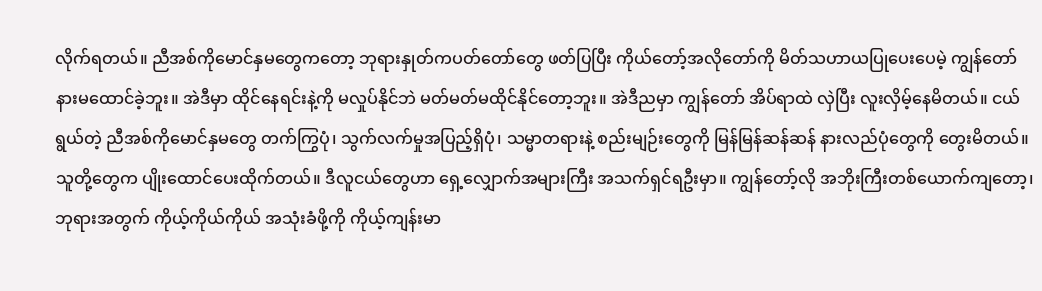လိုက်ရတယ်။ ညီအစ်ကိုမောင်နှမတွေကတော့ ဘုရားနှုတ်ကပတ်တော်တွေ ဖတ်ပြပြီး ကိုယ်တော့်အလိုတော်ကို မိတ်သဟာယပြုပေးပေမဲ့ ကျွန်တော် နားမထောင်ခဲ့ဘူး။ အဲဒီမှာ ထိုင်နေရင်းနဲ့ကို မလှုပ်နိုင်ဘဲ မတ်မတ်မထိုင်နိုင်တော့ဘူး။ အဲဒီညမှာ ကျွန်တော် အိပ်ရာထဲ လှဲပြီး လူးလှိမ့်နေမိတယ်။ ငယ်ရွယ်တဲ့ ညီအစ်ကိုမောင်နှမတွေ တက်ကြွပုံ၊ သွက်လက်မှုအပြည့်ရှိပုံ၊ သမ္မာတရားနဲ့ စည်းမျဉ်းတွေကို မြန်မြန်ဆန်ဆန် နားလည်ပုံတွေကို တွေးမိတယ်။ သူတို့တွေက ပျိုးထောင်ပေးထိုက်တယ်။ ဒီလူငယ်တွေဟာ ရှေ့လျှောက်အများကြီး အသက်ရှင်ရဦးမှာ။ ကျွန်တော့်လို အဘိုးကြီးတစ်ယောက်ကျတော့၊ ဘုရားအတွက် ကိုယ့်ကိုယ်ကိုယ် အသုံးခံဖို့ကို ကိုယ့်ကျန်းမာ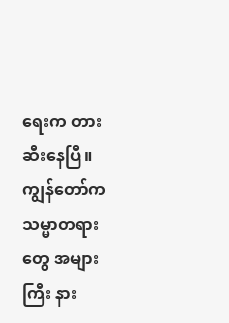ရေးက တားဆီးနေပြီ။ ကျွန်တော်က သမ္မာတရားတွေ အများကြီး နား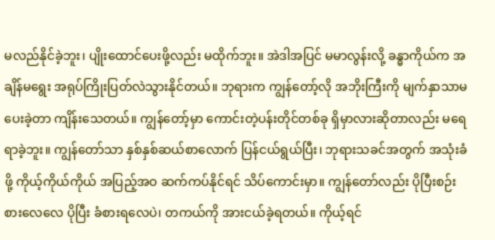မလည်နိုင်ခဲ့ဘူး၊ ပျိုးထောင်ပေးဖို့လည်း မထိုက်ဘူး။ အဲဒါအပြင် မမာလွန်းလို့ ခန္ဓာကိုယ်က အချိန်မရွေး အရုပ်ကြိုးပြတ်လဲသွားနိုင်တယ်။ ဘုရားက ကျွန်တော့်လို အဘိုးကြီးကို မျက်နှာသာမပေးခဲ့တာ ကျိန်းသေတယ်။ ကျွန်တော့်မှာ ကောင်းတဲ့ပန်းတိုင်တစ်ခု ရှိမှာလားဆိုတာလည်း မရေရာခဲ့ဘူး။ ကျွန်တော်သာ နှစ်နှစ်ဆယ်စာလောက် ပြန်ငယ်ရွယ်ပြီး၊ ဘုရားသခင်အတွက် အသုံးခံဖို့ ကိုယ့်ကိုယ်ကိုယ် အပြည့်အဝ ဆက်ကပ်နိုင်ရင် သိပ်ကောင်းမှာ။ ကျွန်တော်လည်း ပိုပြီးစဉ်းစားလေလေ ပိုပြီး ခံစားရလေပဲ၊ တကယ်ကို အားငယ်ခဲ့ရတယ်။ ကိုယ့်ရင်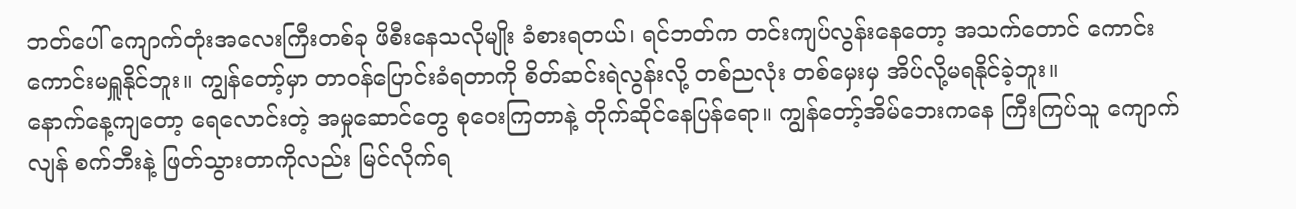ဘတ်ပေါ် ကျောက်တုံးအလေးကြီးတစ်ခု ဖိစီးနေသလိုမျိုး ခံစားရတယ်၊ ရင်ဘတ်က တင်းကျပ်လွန်းနေတော့ အသက်တောင် ကောင်းကောင်းမရှူနိုင်ဘူး။ ကျွန်တော့်မှာ တာဝန်ပြောင်းခံရတာကို စိတ်ဆင်းရဲလွန်းလို့ တစ်ညလုံး တစ်မှေးမှ အိပ်လို့မရနိုင်ခဲ့ဘူး။
နောက်နေ့ကျတော့ ရေလောင်းတဲ့ အမှုဆောင်တွေ စုဝေးကြတာနဲ့ တိုက်ဆိုင်နေပြန်ရော။ ကျွန်တော့်အိမ်ဘေးကနေ ကြီးကြပ်သူ ကျောက်လျန် စက်ဘီးနဲ့ ဖြတ်သွားတာကိုလည်း မြင်လိုက်ရ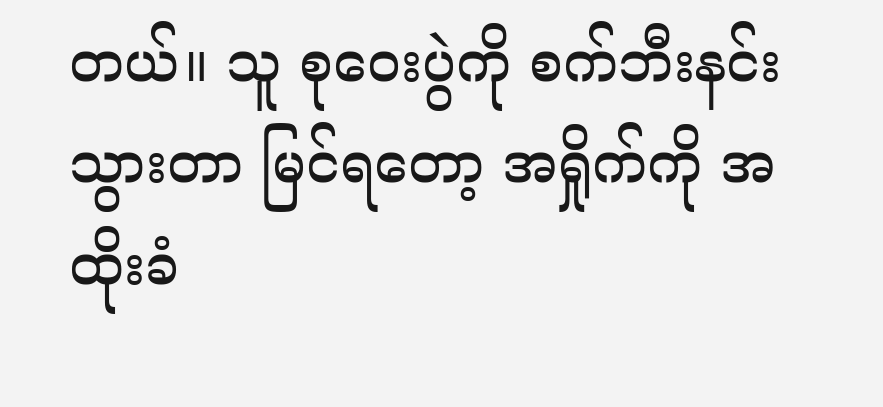တယ်။ သူ စုဝေးပွဲကို စက်ဘီးနင်းသွားတာ မြင်ရတော့ အရှိုက်ကို အထိုးခံ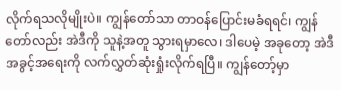လိုက်ရသလိုမျိုးပဲ။ ကျွန်တော်သာ တာဝန်ပြောင်းမခံရရင်၊ ကျွန်တော်လည်း အဲဒီကို သူနဲ့အတူ သွားရမှာလေ၊ ဒါပေမဲ့ အခုတော့ အဲဒီအခွင့်အရေးကို လက်လွှတ်ဆုံးရှုံးလိုက်ရပြီ။ ကျွန်တော့်မှာ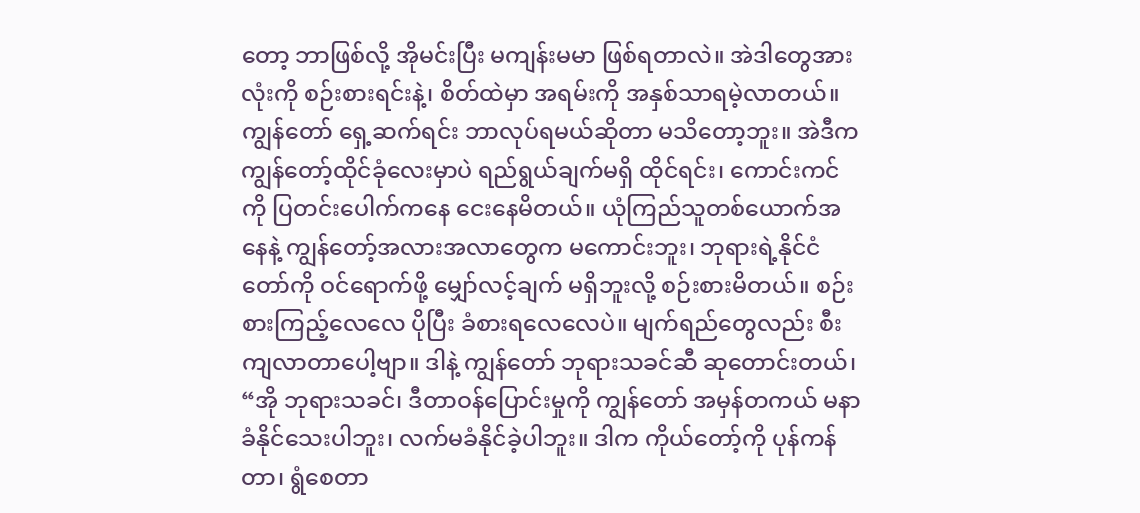တော့ ဘာဖြစ်လို့ အိုမင်းပြီး မကျန်းမမာ ဖြစ်ရတာလဲ။ အဲဒါတွေအားလုံးကို စဉ်းစားရင်းနဲ့၊ စိတ်ထဲမှာ အရမ်းကို အနှစ်သာရမဲ့လာတယ်။ ကျွန်တော် ရှေ့ဆက်ရင်း ဘာလုပ်ရမယ်ဆိုတာ မသိတော့ဘူး။ အဲဒီက ကျွန်တော့်ထိုင်ခုံလေးမှာပဲ ရည်ရွယ်ချက်မရှိ ထိုင်ရင်း၊ ကောင်းကင်ကို ပြတင်းပေါက်ကနေ ငေးနေမိတယ်။ ယုံကြည်သူတစ်ယောက်အနေနဲ့ ကျွန်တော့်အလားအလာတွေက မကောင်းဘူး၊ ဘုရားရဲ့နိုင်ငံတော်ကို ဝင်ရောက်ဖို့ မျှော်လင့်ချက် မရှိဘူးလို့ စဉ်းစားမိတယ်။ စဉ်းစားကြည့်လေလေ ပိုပြီး ခံစားရလေလေပဲ။ မျက်ရည်တွေလည်း စီးကျလာတာပေါ့ဗျာ။ ဒါနဲ့ ကျွန်တော် ဘုရားသခင်ဆီ ဆုတောင်းတယ်၊ “အို ဘုရားသခင်၊ ဒီတာဝန်ပြောင်းမှုကို ကျွန်တော် အမှန်တကယ် မနာခံနိုင်သေးပါဘူး၊ လက်မခံနိုင်ခဲ့ပါဘူး။ ဒါက ကိုယ်တော့်ကို ပုန်ကန်တာ၊ ရွံစေတာ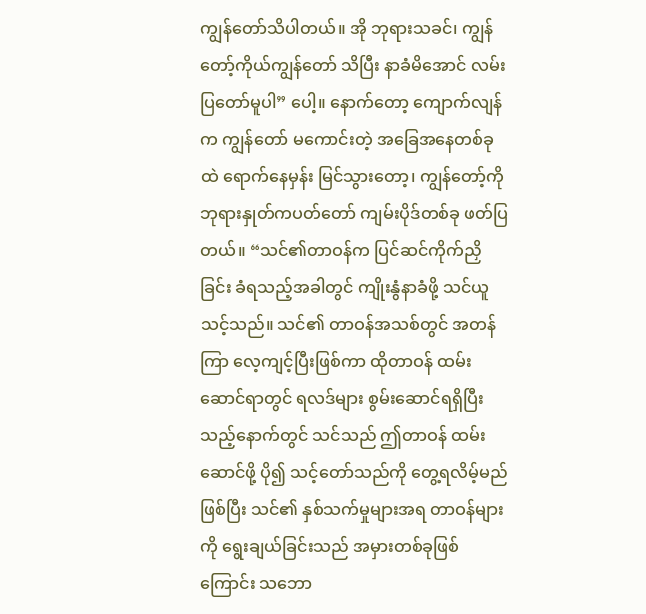ကျွန်တော်သိပါတယ်။ အို ဘုရားသခင်၊ ကျွန်တော့်ကိုယ်ကျွန်တော် သိပြီး နာခံမိအောင် လမ်းပြတော်မူပါ” ပေါ့။ နောက်တော့ ကျောက်လျန်က ကျွန်တော် မကောင်းတဲ့ အခြေအနေတစ်ခုထဲ ရောက်နေမှန်း မြင်သွားတော့၊ ကျွန်တော့်ကို ဘုရားနှုတ်ကပတ်တော် ကျမ်းပိုဒ်တစ်ခု ဖတ်ပြတယ်။ “သင်၏တာဝန်က ပြင်ဆင်ကိုက်ညှိခြင်း ခံရသည့်အခါတွင် ကျိုးနွံနာခံဖို့ သင်ယူသင့်သည်။ သင်၏ တာဝန်အသစ်တွင် အတန်ကြာ လေ့ကျင့်ပြီးဖြစ်ကာ ထိုတာဝန် ထမ်းဆောင်ရာတွင် ရလဒ်များ စွမ်းဆောင်ရရှိပြီးသည့်နောက်တွင် သင်သည် ဤတာဝန် ထမ်းဆောင်ဖို့ ပို၍ သင့်တော်သည်ကို တွေ့ရလိမ့်မည်ဖြစ်ပြီး သင်၏ နှစ်သက်မှုများအရ တာဝန်များကို ရွေးချယ်ခြင်းသည် အမှားတစ်ခုဖြစ်ကြောင်း သဘော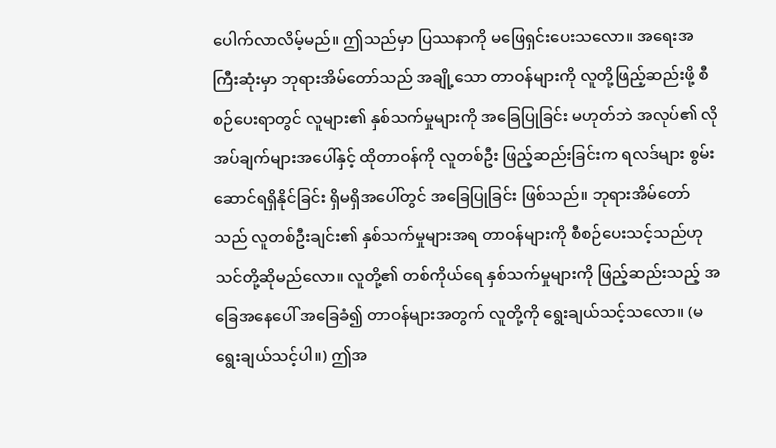ပေါက်လာလိမ့်မည်။ ဤသည်မှာ ပြဿနာကို မဖြေရှင်းပေးသလော။ အရေးအကြီးဆုံးမှာ ဘုရားအိမ်တော်သည် အချို့သော တာဝန်များကို လူတို့ဖြည့်ဆည်းဖို့ စီစဉ်ပေးရာတွင် လူများ၏ နှစ်သက်မှုများကို အခြေပြုခြင်း မဟုတ်ဘဲ အလုပ်၏ လိုအပ်ချက်များအပေါ်နှင့် ထိုတာဝန်ကို လူတစ်ဦး ဖြည့်ဆည်းခြင်းက ရလဒ်များ စွမ်းဆောင်ရရှိနိုင်ခြင်း ရှိမရှိအပေါ်တွင် အခြေပြုခြင်း ဖြစ်သည်။ ဘုရားအိမ်တော်သည် လူတစ်ဦးချင်း၏ နှစ်သက်မှုများအရ တာဝန်များကို စီစဉ်ပေးသင့်သည်ဟု သင်တို့ဆိုမည်လော။ လူတို့၏ တစ်ကိုယ်ရေ နှစ်သက်မှုများကို ဖြည့်ဆည်းသည့် အခြေအနေပေါ် အခြေခံ၍ တာဝန်များအတွက် လူတို့ကို ရွေးချယ်သင့်သလော။ (မရွေးချယ်သင့်ပါ။) ဤအ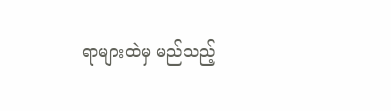ရာများထဲမှ မည်သည့်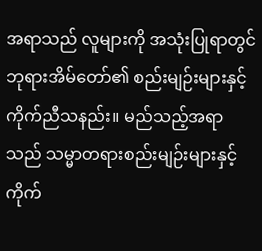အရာသည် လူများကို အသုံးပြုရာတွင် ဘုရားအိမ်တော်၏ စည်းမျဉ်းများနှင့် ကိုက်ညီသနည်း။ မည်သည့်အရာသည် သမ္မာတရားစည်းမျဉ်းများနှင့် ကိုက်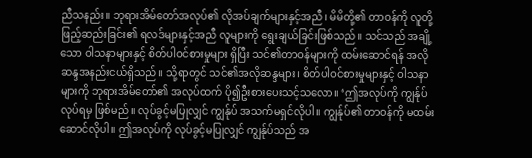ညီသနည်း။ ဘုရားအိမ်တော်အလုပ်၏ လိုအပ်ချက်များနှင့်အညီ၊ မိမိတို့၏ တာဝန်ကို လူတို့ဖြည့်ဆည်းခြင်း၏ ရလဒ်များနှင့်အညီ လူများကို ရွေးချယ်ခြင်းဖြစ်သည်။ သင်သည် အချို့သော ဝါသနာများနှင့် စိတ်ပါဝင်စားမှုများ ရှိပြီး သင်၏တာဝန်များကို ထမ်းဆောင်ရန် အလိုဆန္ဒအနည်းငယ်ရှိသည်။ သို့ရာတွင် သင်၏အလိုဆန္ဒများ၊ စိတ်ပါဝင်စားမှုများနှင့် ဝါသနာများကို ဘုရားအိမ်တော်၏ အလုပ်ထက် ပို၍ဦးစားပေးသင့်သလော။ ‘ဤအလုပ်ကို ကျွန်ုပ် လုပ်ရမှ ဖြစ်မည်။ လုပ်ခွင့်မပြုလျှင် ကျွန်ုပ် အသက်မရှင်လိုပါ။ ကျွန်ုပ်၏ တာဝန်ကို မထမ်းဆောင်လိုပါ။ ဤအလုပ်ကို လုပ်ခွင့်မပြုလျှင် ကျွန်ုပ်သည် အ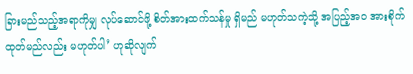ခြားမည်သည့်အရာကိုမျှ လုပ်ဆောင်ဖို့ စိတ်အားထက်သန်မှု ရှိမည် မဟုတ်သကဲ့သို့ အပြည့်အဝ အားစိုက်ထုတ်မည်လည်း မဟုတ်ပါ’ ဟုဆိုလျက်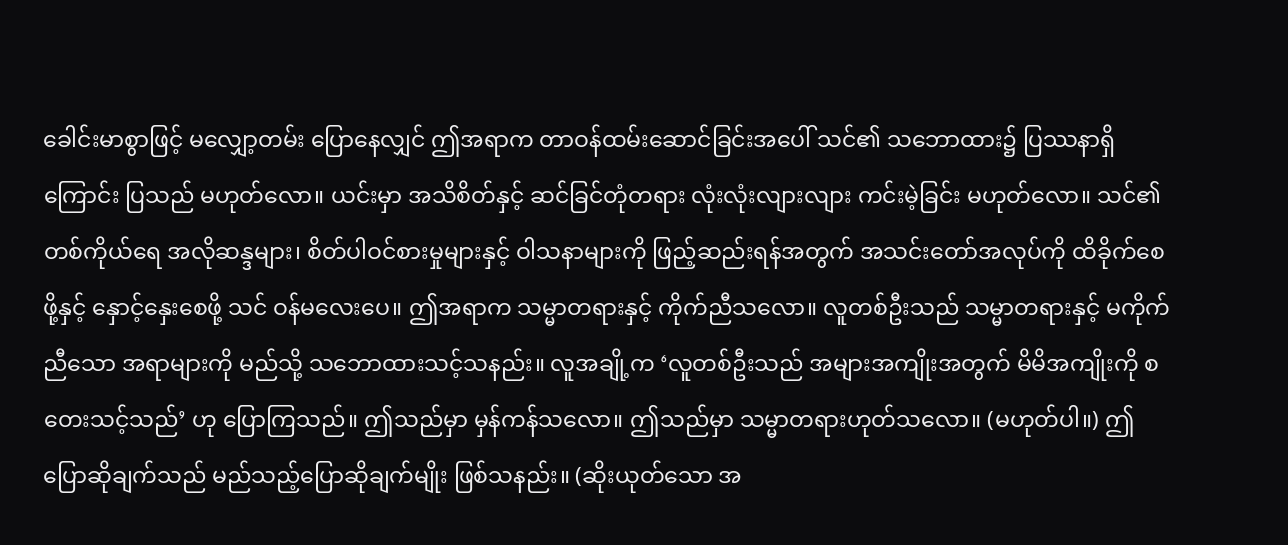ခေါင်းမာစွာဖြင့် မလျှော့တမ်း ပြောနေလျှင် ဤအရာက တာဝန်ထမ်းဆောင်ခြင်းအပေါ် သင်၏ သဘောထား၌ ပြဿနာရှိကြောင်း ပြသည် မဟုတ်လော။ ယင်းမှာ အသိစိတ်နှင့် ဆင်ခြင်တုံတရား လုံးလုံးလျားလျား ကင်းမဲ့ခြင်း မဟုတ်လော။ သင်၏ တစ်ကိုယ်ရေ အလိုဆန္ဒများ၊ စိတ်ပါဝင်စားမှုများနှင့် ဝါသနာများကို ဖြည့်ဆည်းရန်အတွက် အသင်းတော်အလုပ်ကို ထိခိုက်စေဖို့နှင့် နှောင့်နှေးစေဖို့ သင် ဝန်မလေးပေ။ ဤအရာက သမ္မာတရားနှင့် ကိုက်ညီသလော။ လူတစ်ဦးသည် သမ္မာတရားနှင့် မကိုက်ညီသော အရာများကို မည်သို့ သဘောထားသင့်သနည်း။ လူအချို့က ‘လူတစ်ဦးသည် အများအကျိုးအတွက် မိမိအကျိုးကို စတေးသင့်သည်’ ဟု ပြောကြသည်။ ဤသည်မှာ မှန်ကန်သလော။ ဤသည်မှာ သမ္မာတရားဟုတ်သလော။ (မဟုတ်ပါ။) ဤပြောဆိုချက်သည် မည်သည့်ပြောဆိုချက်မျိုး ဖြစ်သနည်း။ (ဆိုးယုတ်သော အ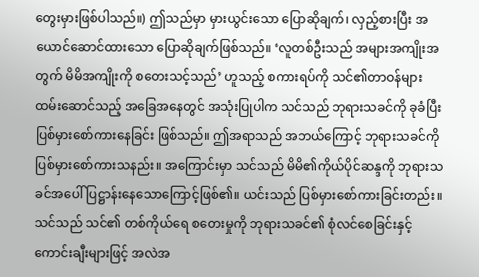တွေးမှားဖြစ်ပါသည်။) ဤသည်မှာ မှားယွင်းသော ပြောဆိုချက်၊ လှည့်စားပြီး အယောင်ဆောင်ထားသော ပြောဆိုချက်ဖြစ်သည်။ ‘လူတစ်ဦးသည် အများအကျိုးအတွက် မိမိအကျိုးကို စတေးသင့်သည်’ ဟူသည့် စကားရပ်ကို သင်၏တာဝန်များ ထမ်းဆောင်သည့် အခြေအနေတွင် အသုံးပြုပါက သင်သည် ဘုရားသခင်ကို ခုခံပြီး ပြစ်မှားစော်ကားနေခြင်း ဖြစ်သည်။ ဤအရာသည် အဘယ်ကြောင့် ဘုရားသခင်ကို ပြစ်မှားစော်ကားသနည်း။ အကြောင်းမှာ သင်သည် မိမိ၏ကိုယ်ပိုင်ဆန္ဒကို ဘုရားသခင်အပေါ် ပြဋ္ဌာန်းနေသောကြောင့်ဖြစ်၏။ ယင်းသည် ပြစ်မှားစော်ကားခြင်းတည်း။ သင်သည် သင်၏ တစ်ကိုယ်ရေ စတေးမှုကို ဘုရားသခင်၏ စုံလင်စေခြင်းနှင့် ကောင်းချီးများဖြင့် အလဲအ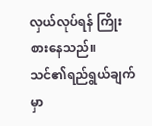လှယ်လုပ်ရန် ကြိုးစားနေသည်။ သင်၏ရည်ရွယ်ချက်မှာ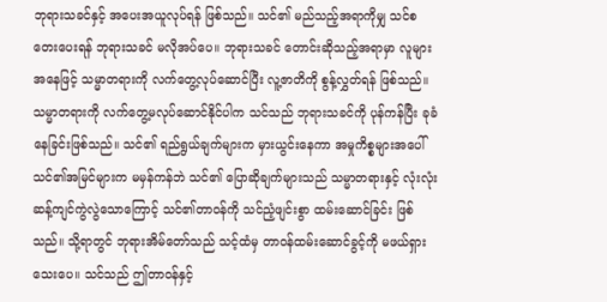ဘုရားသခင်နှင့် အပေးအယူလုပ်ရန် ဖြစ်သည်။ သင်၏ မည်သည့်အရာကိုမျှ သင်စတေးပေးရန် ဘုရားသခင် မလိုအပ်ပေ။ ဘုရားသခင် တောင်းဆိုသည့်အရာမှာ လူများအနေဖြင့် သမ္မာတရားကို လက်တွေ့လုပ်ဆောင်ပြီး လူ့ဇာတိကို စွန့်လွှတ်ရန် ဖြစ်သည်။ သမ္မာတရားကို လက်တွေ့မလုပ်ဆောင်နိုင်ပါက သင်သည် ဘုရားသခင်ကို ပုန်ကန်ပြီး ခုခံနေခြင်းဖြစ်သည်။ သင်၏ ရည်ရွယ်ချက်များက မှားယွင်းနေကာ အမှုကိစ္စများအပေါ် သင်၏အမြင်များက မမှန်ကန်ဘဲ သင်၏ ပြောဆိုချက်များသည် သမ္မာတရားနှင့် လုံးလုံး ဆန့်ကျင်ကွဲလွဲသောကြောင့် သင်၏တာဝန်ကို သင်ညံ့ဖျင်းစွာ ထမ်းဆောင်ခြင်း ဖြစ်သည်။ သို့ရာတွင် ဘုရားအိမ်တော်သည် သင့်ထံမှ တာဝန်ထမ်းဆောင်ခွင့်ကို မဖယ်ရှားသေးပေ။ သင်သည် ဤတာဝန်နှင့်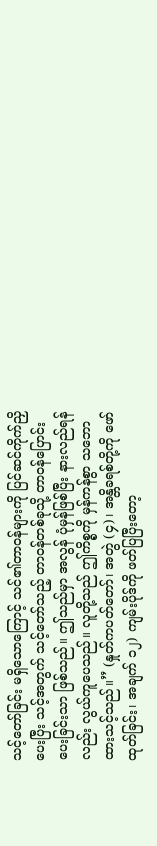သင့်တော်ခြင်း မရှိသောကြောင့် သင်၏တာဝန်များကို ပြင်ဆင်ကိုက်ညှိပေးပြီး သင့်အတွက် သင့်တော်သည့် တာဝန်တစ်ခုသို့ တာဝန်ပြောင်းပေးခြင်းသာ ဖြစ်သည်။ ဤသည်မှာ အလွန် ပုံမှန်ဖြစ်ပြီး နားလည်ရန်လည်း လွယ်ကူပေသည်။ လူတို့သည် ဤကိစ္စကို မှန်ကန်စွာ သဘောထားသင့်သည်။” (နှုတ်ကပတ်တော်၊ အတွဲ (၄)၊ အန္တိခရစ်တို့ကို ဖော်ထုတ်ခြင်း၊ အချက် ၁၂) ကျမ်းပိုဒ်ကို ဖတ်ပြပြီးတော့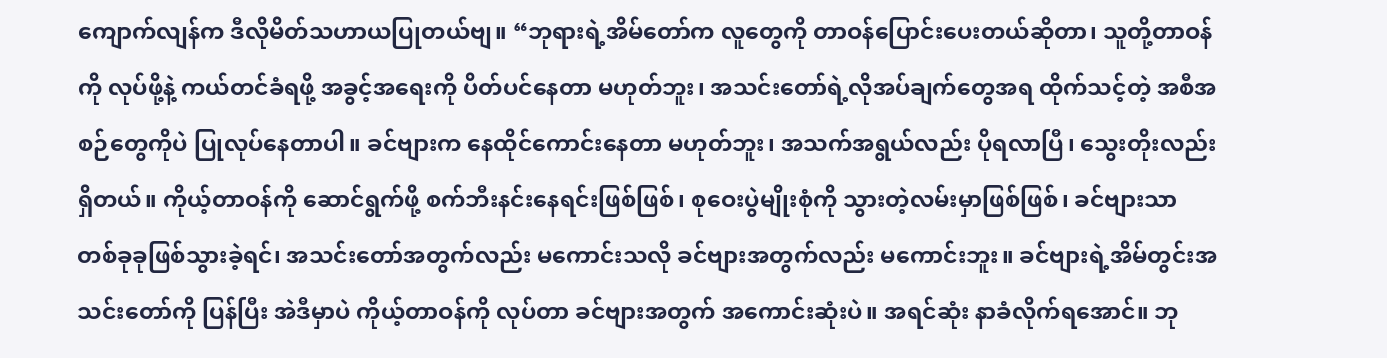ကျောက်လျန်က ဒီလိုမိတ်သဟာယပြုတယ်ဗျ။ “ဘုရားရဲ့အိမ်တော်က လူတွေကို တာဝန်ပြောင်းပေးတယ်ဆိုတာ၊ သူတို့တာဝန်ကို လုပ်ဖို့နဲ့ ကယ်တင်ခံရဖို့ အခွင့်အရေးကို ပိတ်ပင်နေတာ မဟုတ်ဘူး၊ အသင်းတော်ရဲ့လိုအပ်ချက်တွေအရ ထိုက်သင့်တဲ့ အစီအစဉ်တွေကိုပဲ ပြုလုပ်နေတာပါ။ ခင်ဗျားက နေထိုင်ကောင်းနေတာ မဟုတ်ဘူး၊ အသက်အရွယ်လည်း ပိုရလာပြီ၊ သွေးတိုးလည်း ရှိတယ်။ ကိုယ့်တာဝန်ကို ဆောင်ရွက်ဖို့ စက်ဘီးနင်းနေရင်းဖြစ်ဖြစ်၊ စုဝေးပွဲမျိုးစုံကို သွားတဲ့လမ်းမှာဖြစ်ဖြစ်၊ ခင်ဗျားသာ တစ်ခုခုဖြစ်သွားခဲ့ရင်၊ အသင်းတော်အတွက်လည်း မကောင်းသလို ခင်ဗျားအတွက်လည်း မကောင်းဘူး။ ခင်ဗျားရဲ့အိမ်တွင်းအသင်းတော်ကို ပြန်ပြီး အဲဒီမှာပဲ ကိုယ့်တာဝန်ကို လုပ်တာ ခင်ဗျားအတွက် အကောင်းဆုံးပဲ။ အရင်ဆုံး နာခံလိုက်ရအောင်။ ဘု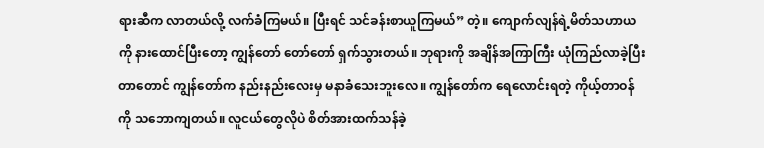ရားဆီက လာတယ်လို့ လက်ခံကြမယ်။ ပြီးရင် သင်ခန်းစာယူကြမယ်” တဲ့။ ကျောက်လျန်ရဲ့မိတ်သဟာယကို နားထောင်ပြီးတော့ ကျွန်တော် တော်တော် ရှက်သွားတယ်။ ဘုရားကို အချိန်အကြာကြီး ယုံကြည်လာခဲ့ပြီးတာတောင် ကျွန်တော်က နည်းနည်းလေးမှ မနာခံသေးဘူးလေ။ ကျွန်တော်က ရေလောင်းရတဲ့ ကိုယ့်တာဝန်ကို သဘောကျတယ်။ လူငယ်တွေလိုပဲ စိတ်အားထက်သန်ခဲ့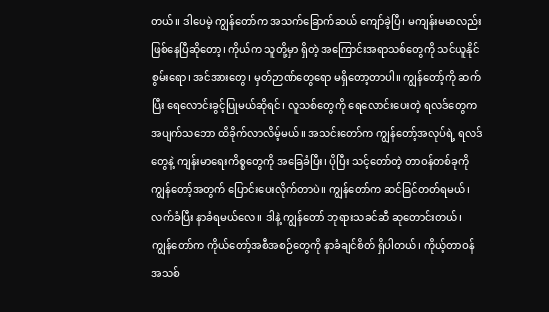တယ်။ ဒါပေမဲ့ ကျွန်တော်က အသက်ခြောက်ဆယ် ကျော်ခဲ့ပြီ၊ မကျန်းမမာလည်း ဖြစ်နေပြီဆိုတော့၊ ကိုယ်က သူတို့မှာ ရှိတဲ့ အကြောင်းအရာသစ်တွေကို သင်ယူနိုင်စွမ်းရော၊ အင်အားတွေ၊ မှတ်ဉာဏ်တွေရော မရှိတော့တာပါ။ ကျွန်တော့်ကို ဆက်ပြီး ရေလောင်းခွင့်ပြုမယ်ဆိုရင်၊ လူသစ်တွေကို ရေလောင်းပေးတဲ့ ရလဒ်တွေက အပျက်သဘော ထိခိုက်လာလိမ့်မယ်။ အသင်းတော်က ကျွန်တော့်အလုပ်ရဲ့ ရလဒ်တွေနဲ့ ကျန်းမာရေးကိစ္စတွေကို အခြေခံပြီး၊ ပိုပြီး သင့်တော်တဲ့ တာဝန်တစ်ခုကို ကျွန်တော့်အတွက် ပြောင်းပေးလိုက်တာပဲ။ ကျွန်တော်က ဆင်ခြင်တတ်ရမယ်၊ လက်ခံပြီး နာခံရမယ်လေ။ ဒါနဲ့ ကျွန်တော် ဘုရားသခင်ဆီ ဆုတောင်းတယ်၊ ကျွန်တော်က ကိုယ်တော့်အစီအစဉ်တွေကို နာခံချင်စိတ် ရှိပါတယ်၊ ကိုယ့်တာဝန်အသစ်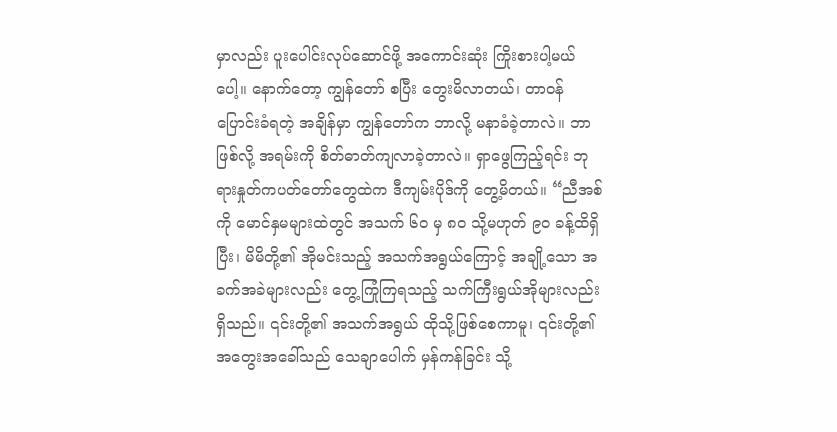မှာလည်း ပူးပေါင်းလုပ်ဆောင်ဖို့ အကောင်းဆုံး ကြိုးစားပါ့မယ်ပေါ့။ နောက်တော့ ကျွန်တော် စပြီး တွေးမိလာတယ်၊ တာဝန်ပြောင်းခံရတဲ့ အချိန်မှာ ကျွန်တော်က ဘာလို့ မနာခံခဲ့တာလဲ။ ဘာဖြစ်လို့ အရမ်းကို စိတ်ဓာတ်ကျလာခဲ့တာလဲ။ ရှာဖွေကြည့်ရင်း ဘုရားနှုတ်ကပတ်တော်တွေထဲက ဒီကျမ်းပိုဒ်ကို တွေ့မိတယ်။ “ညီအစ်ကို မောင်နှမများထဲတွင် အသက် ၆၀ မှ ၈၀ သို့မဟုတ် ၉၀ ခန့်ထိရှိပြီး၊ မိမိတို့၏ အိုမင်းသည့် အသက်အရွယ်ကြောင့် အချို့သော အခက်အခဲများလည်း တွေ့ကြုံကြရသည့် သက်ကြီးရွယ်အိုများလည်း ရှိသည်။ ၎င်းတို့၏ အသက်အရွယ် ထိုသို့ဖြစ်စေကာမူ၊ ၎င်းတို့၏ အတွေးအခေါ်သည် သေချာပေါက် မှန်ကန်ခြင်း သို့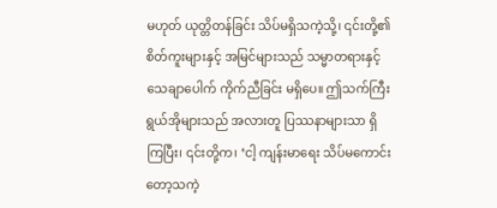မဟုတ် ယုတ္တိတန်ခြင်း သိပ်မရှိသကဲ့သို့၊ ၎င်းတို့၏ စိတ်ကူးများနှင့် အမြင်များသည် သမ္မာတရားနှင့် သေချာပေါက် ကိုက်ညီခြင်း မရှိပေ။ ဤသက်ကြီးရွယ်အိုများသည် အလားတူ ပြဿနာများသာ ရှိကြပြီး၊ ၎င်းတို့က၊ ‘ငါ့ ကျန်းမာရေး သိပ်မကောင်းတော့သကဲ့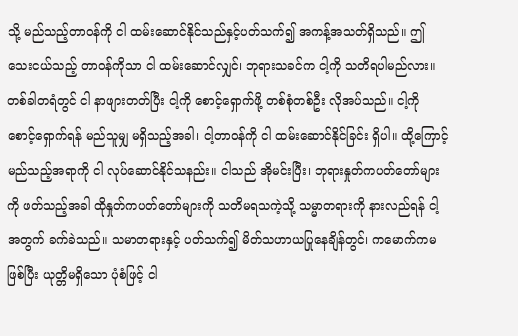သို့ မည်သည့်တာဝန်ကို ငါ ထမ်းဆောင်နိုင်သည်နှင့်ပတ်သက်၍ အကန့်အသတ်ရှိသည်။ ဤသေးငယ်သည့် တာဝန်ကိုသာ ငါ ထမ်းဆောင်လျှင်၊ ဘုရားသခင်က ငါ့ကို သတိရပါမည်လား။ တစ်ခါတရံတွင် ငါ နာဖျားတတ်ပြီး ငါ့ကို စောင့်ရှောက်ဖို့ တစ်စုံတစ်ဦး လိုအပ်သည်။ ငါ့ကို စောင့်ရှောက်ရန် မည်သူမျှ မရှိသည့်အခါ၊ ငါ့တာဝန်ကို ငါ ထမ်းဆောင်နိုင်ခြင်း ရှိပါ။ ထို့ကြောင့် မည်သည့်အရာကို ငါ လုပ်ဆောင်နိုင်သနည်း။ ငါသည် အိုမင်းပြီး၊ ဘုရားနှုတ်ကပတ်တော်များကို ဖတ်သည့်အခါ ထိုနှုတ်ကပတ်တော်များကို သတိမရသကဲ့သို့ သမ္မာတရားကို နားလည်ရန် ငါ့အတွက် ခက်ခဲသည်။ သမာတရားနှင့် ပတ်သက်၍ မိတ်သဟာယပြုနေချိန်တွင်၊ ကမောက်ကမဖြစ်ပြီး ယုတ္တိမရှိသော ပုံစံဖြင့် ငါ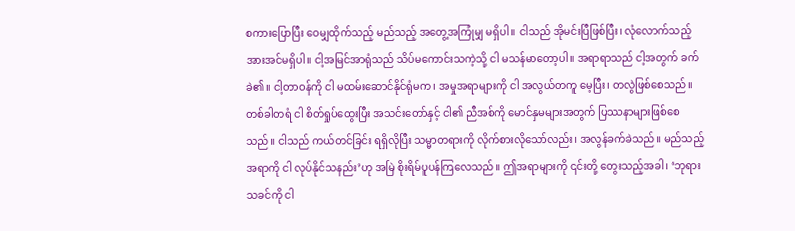စကားပြောပြီး ဝေမျှထိုက်သည့် မည်သည့် အတွေ့အကြုံမျှ မရှိပါ။ ငါသည် အိုမင်းပြီဖြစ်ပြီး၊ လုံလောက်သည့် အားအင်မရှိပါ။ ငါ့အမြင်အာရုံသည် သိပ်မကောင်းသကဲ့သို့ ငါ မသန်မာတော့ပါ။ အရာရာသည် ငါ့အတွက် ခက်ခဲ၏။ ငါ့တာဝန်ကို ငါ မထမ်းဆောင်နိုင်ရုံမက၊ အမှုအရာများကို ငါ အလွယ်တကူ မေ့ပြီး၊ တလွဲဖြစ်စေသည်။ တစ်ခါတရံ ငါ စိတ်ရှုပ်ထွေးပြီး အသင်းတော်နှင့် ငါ၏ ညီအစ်ကို မောင်နှမများအတွက် ပြဿနာများဖြစ်စေသည်။ ငါသည် ကယ်တင်ခြင်း ရရှိလိုပြီး သမ္မာတရားကို လိုက်စားလိုသော်လည်း၊ အလွန်ခက်ခဲသည်။ မည်သည့်အရာကို ငါ လုပ်နိုင်သနည်း’ဟု အမြဲ စိုးရိမ်ပူပန်ကြလေသည်။ ဤအရာများကို ၎င်းတို့ တွေးသည့်အခါ၊ ‘ဘုရားသခင်ကို ငါ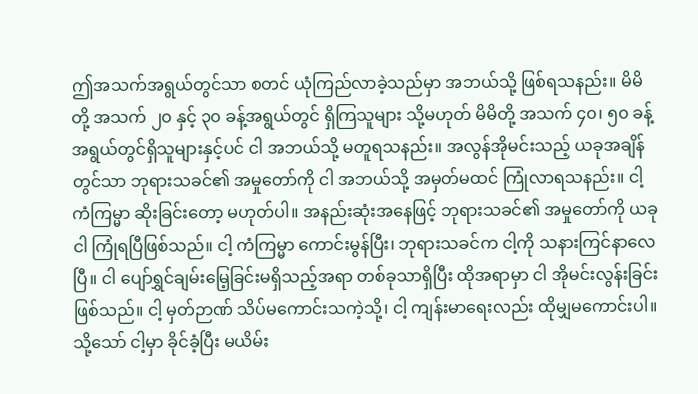ဤအသက်အရွယ်တွင်သာ စတင် ယုံကြည်လာခဲ့သည်မှာ အဘယ်သို့ ဖြစ်ရသနည်း။ မိမိတို့ အသက် ၂၀ နှင့် ၃၀ ခန့်အရွယ်တွင် ရှိကြသူများ သို့မဟုတ် မိမိတို့ အသက် ၄၀၊ ၅၀ ခန့်အရွယ်တွင်ရှိသူများနှင့်ပင် ငါ အဘယ်သို့ မတူရသနည်း။ အလွန်အိုမင်းသည့် ယခုအချိန်တွင်သာ ဘုရားသခင်၏ အမှုတော်ကို ငါ အဘယ်သို့ အမှတ်မထင် ကြုံလာရသနည်း။ ငါ့ ကံကြမ္မာ ဆိုးခြင်းတော့ မဟုတ်ပါ။ အနည်းဆုံးအနေဖြင့် ဘုရားသခင်၏ အမှုတော်ကို ယခု ငါ ကြုံရပြီဖြစ်သည်။ ငါ့ ကံကြမ္မာ ကောင်းမွန်ပြီး၊ ဘုရားသခင်က ငါ့ကို သနားကြင်နာလေပြီ။ ငါ ပျော်ရွှင်ချမ်းမြေ့ခြင်းမရှိသည့်အရာ တစ်ခုသာရှိပြီး ထိုအရာမှာ ငါ အိုမင်းလွန်းခြင်း ဖြစ်သည်။ ငါ့ မှတ်ဉာဏ် သိပ်မကောင်းသကဲ့သို့၊ ငါ့ ကျန်းမာရေးလည်း ထိုမျှမကောင်းပါ။ သို့သော် ငါ့မှာ ခိုင်ခံ့ပြီး မယိမ်း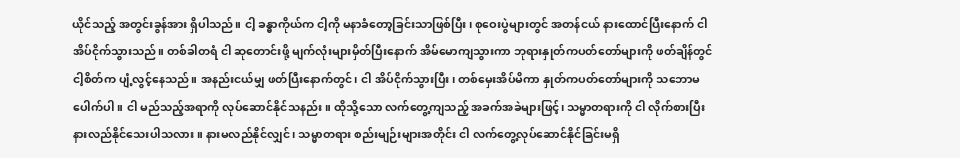ယိုင်သည့် အတွင်းခွန်အား ရှိပါသည်။ ငါ့ ခန္ဓာကိုယ်က ငါ့ကို မနာခံတော့ခြင်းသာဖြစ်ပြီး၊ စုဝေးပွဲများတွင် အတန်ငယ် နားထောင်ပြီးနောက် ငါ အိပ်ငိုက်သွားသည်။ တစ်ခါတရံ ငါ ဆုတောင်းဖို့ မျက်လုံးများမှိတ်ပြီးနောက် အိမ်မောကျသွားကာ ဘုရားနှုတ်ကပတ်တော်များကို ဖတ်ချိန်တွင် ငါ့စိတ်က ပျံ့လွင့်နေသည်။ အနည်းငယ်မျှ ဖတ်ပြီးနောက်တွင်၊ ငါ အိပ်ငိုက်သွားပြီး၊ တစ်မှေးအိပ်မိကာ နှုတ်ကပတ်တော်များကို သဘောမပေါက်ပါ။ ငါ မည်သည့်အရာကို လုပ်ဆောင်နိုင်သနည်း။ ထိုသို့သော လက်တွေ့ကျသည့် အခက်အခဲများဖြင့်၊ သမ္မာတရားကို ငါ လိုက်စားပြီး နားလည်နိုင်သေးပါသလား။ နားမလည်နိုင်လျှင်၊ သမ္မာတရား စည်းမျဉ်းများအတိုင်း ငါ လက်တွေ့လုပ်ဆောင်နိုင်ခြင်းမရှိ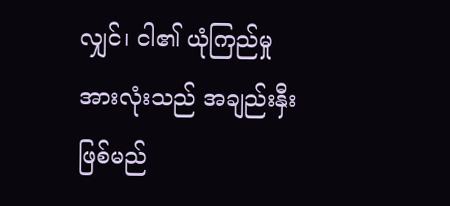လျှင်၊ ငါ၏ ယုံကြည်မှုအားလုံးသည် အချည်းနှီးဖြစ်မည်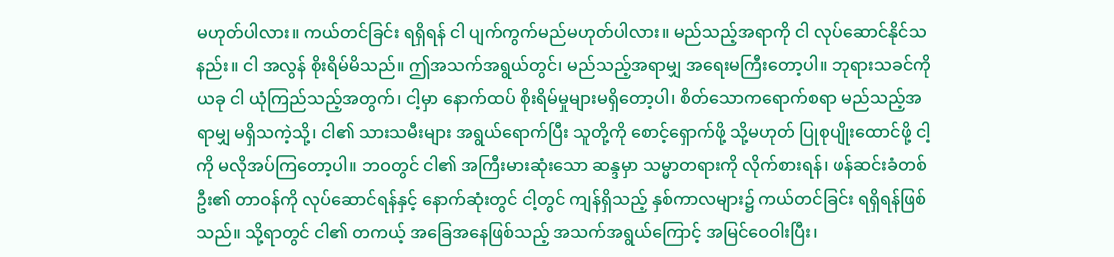မဟုတ်ပါလား။ ကယ်တင်ခြင်း ရရှိရန် ငါ ပျက်ကွက်မည်မဟုတ်ပါလား။ မည်သည့်အရာကို ငါ လုပ်ဆောင်နိုင်သနည်း။ ငါ အလွန် စိုးရိမ်မိသည်။ ဤအသက်အရွယ်တွင်၊ မည်သည့်အရာမျှ အရေးမကြီးတော့ပါ။ ဘုရားသခင်ကို ယခု ငါ ယုံကြည်သည့်အတွက်၊ ငါ့မှာ နောက်ထပ် စိုးရိမ်မှုများမရှိတော့ပါ၊ စိတ်သောကရောက်စရာ မည်သည့်အရာမျှ မရှိသကဲ့သို့၊ ငါ၏ သားသမီးများ အရွယ်ရောက်ပြီး သူတို့ကို စောင့်ရှောက်ဖို့ သို့မဟုတ် ပြုစုပျိုးထောင်ဖို့ ငါ့ကို မလိုအပ်ကြတော့ပါ။ ဘဝတွင် ငါ၏ အကြီးမားဆုံးသော ဆန္ဒမှာ သမ္မာတရားကို လိုက်စားရန်၊ ဖန်ဆင်းခံတစ်ဦး၏ တာဝန်ကို လုပ်ဆောင်ရန်နှင့် နောက်ဆုံးတွင် ငါ့တွင် ကျန်ရှိသည့် နှစ်ကာလများ၌ ကယ်တင်ခြင်း ရရှိရန်ဖြစ်သည်။ သို့ရာတွင် ငါ၏ တကယ့် အခြေအနေဖြစ်သည့် အသက်အရွယ်ကြောင့် အမြင်ဝေဝါးပြီး၊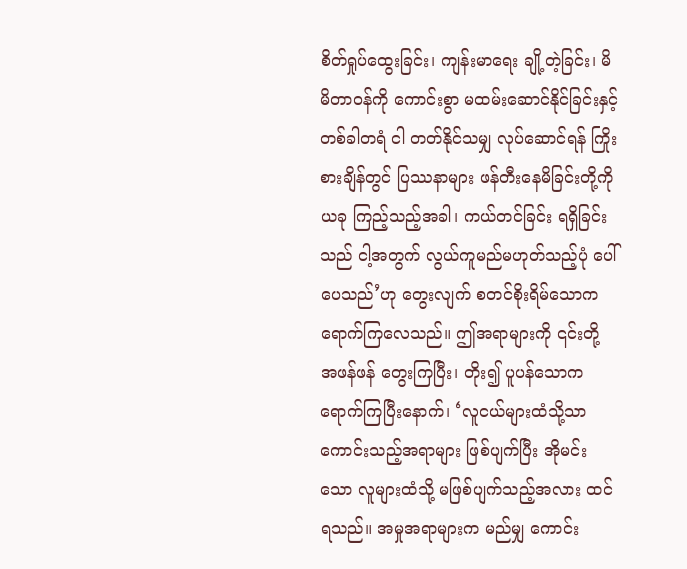စိတ်ရှုပ်ထွေးခြင်း၊ ကျန်းမာရေး ချို့တဲ့ခြင်း၊ မိမိတာဝန်ကို ကောင်းစွာ မထမ်းဆောင်နိုင်ခြင်းနှင့် တစ်ခါတရံ ငါ တတ်နိုင်သမျှ လုပ်ဆောင်ရန် ကြိုးစားချိန်တွင် ပြဿနာများ ဖန်တီးနေမိခြင်းတို့ကို ယခု ကြည့်သည့်အခါ၊ ကယ်တင်ခြင်း ရရှိခြင်းသည် ငါ့အတွက် လွယ်ကူမည်မဟုတ်သည့်ပုံ ပေါ်ပေသည်’ဟု တွေးလျက် စတင်စိုးရိမ်သောကရောက်ကြလေသည်။ ဤအရာများကို ၎င်းတို့ အဖန်ဖန် တွေးကြပြီး၊ တိုး၍ ပူပန်သောကရောက်ကြပြီးနောက်၊ ‘လူငယ်များထံသို့သာ ကောင်းသည့်အရာများ ဖြစ်ပျက်ပြီး အိုမင်းသော လူများထံသို့ မဖြစ်ပျက်သည့်အလား ထင်ရသည်။ အမှုအရာများက မည်မျှ ကောင်း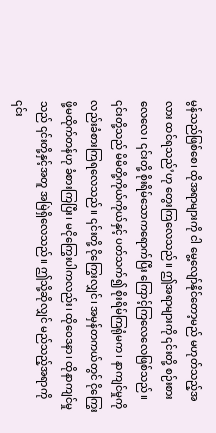မွန်သည်ဖြစ်စေ၊ ထိုအရာများကို ငါ မွေ့လျော်နိုင်တော့မည် မဟုတ်သည့်အလား ထင်ရသည်’ဟု တွေးကြလေသည်။ ဤအရာများကို ၎င်းတို့ စဉ်းစားလေလေ၊ ၎င်းတို့ စိုးရိမ်သောကရောက်ပြီး ကြောင့်ကြလေလေဖြစ်သည်။ ၎င်းတို့သည် မိမိတို့ကိုယ်ကိုယ်နှင့် ပတ်သက်၍ စိုးရိမ်ကြရုံမက၊ နာကျင်မှုကိုလည်းခံစားကြရလေသည်။ ၎င်းတို့ ငိုကြွေးလျှင်၊ အမှန်တကယ်တွင် ငိုကြွေးဖို့မထိုက်တန်ဟု ခံစားကြပြီး၊ မငိုကြွေးပါကလည်း၊ ထိုဝေဒနာ၊ ထိုနာကျင်မှုသည် ၎င်းတို့နှင့်အတူ အမြဲရှိလေသည်။ ဤသို့ဆိုလျှင် မည်သည့်အရာကို ၎င်း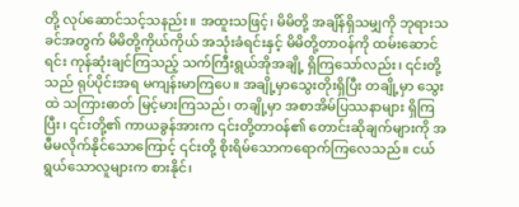တို့ လုပ်ဆောင်သင့်သနည်း။ အထူးသဖြင့်၊ မိမိတို့ အချိန်ရှိသမျှကို ဘုရားသခင်အတွက် မိမိတို့ကိုယ်ကိုယ် အသုံးခံရင်းနှင့် မိမိတို့တာဝန်ကို ထမ်းဆောင်ရင်း ကုန်ဆုံးချင်ကြသည့် သက်ကြီးရွယ်အိုအချို့ ရှိကြသော်လည်း၊ ၎င်းတို့သည် ရုပ်ပိုင်းအရ မကျန်းမာကြပေ။ အချို့မှာသွေးတိုးရှိပြီး တချို့မှာ သွေးထဲ သကြားဓာတ် မြင့်မားကြသည်၊ တချို့မှာ အစာအိမ်ပြဿနာများ ရှိကြပြီး၊ ၎င်းတို့၏ ကာယခွန်အားက ၎င်းတို့တာဝန်၏ တောင်းဆိုချက်များကို အမီမလိုက်နိုင်သောကြောင့် ၎င်းတို့ စိုးရိမ်သောကရောက်ကြလေသည်။ ငယ်ရွယ်သောလူများက စားနိုင်၊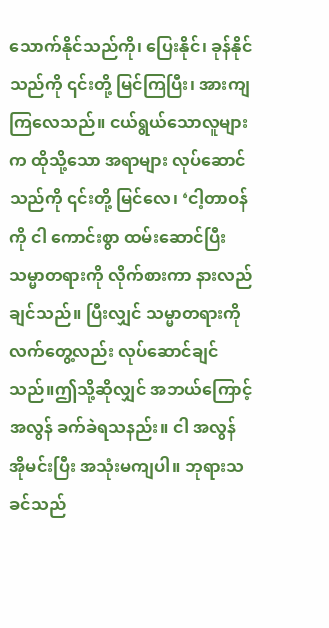သောက်နိုင်သည်ကို၊ ပြေးနိုင်၊ ခုန်နိုင်သည်ကို ၎င်းတို့ မြင်ကြပြီး၊ အားကျကြလေသည်။ ငယ်ရွယ်သောလူများက ထိုသို့သော အရာများ လုပ်ဆောင်သည်ကို ၎င်းတို့ မြင်လေ၊ ‘ငါ့တာဝန်ကို ငါ ကောင်းစွာ ထမ်းဆောင်ပြီး သမ္မာတရားကို လိုက်စားကာ နားလည်ချင်သည်။ ပြီးလျှင် သမ္မာတရားကို လက်တွေ့လည်း လုပ်ဆောင်ချင်သည်။ဤသို့ဆိုလျှင် အဘယ်ကြောင့် အလွန် ခက်ခဲရသနည်း။ ငါ အလွန် အိုမင်းပြီး အသုံးမကျပါ။ ဘုရားသခင်သည်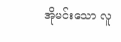အိုမင်းသော လူ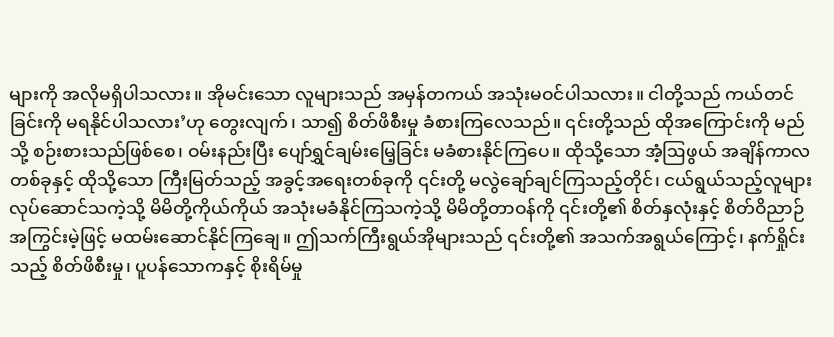များကို အလိုမရှိပါသလား။ အိုမင်းသော လူများသည် အမှန်တကယ် အသုံးမဝင်ပါသလား။ ငါတို့သည် ကယ်တင်ခြင်းကို မရနိုင်ပါသလား’ဟု တွေးလျက်၊ သာ၍ စိတ်ဖိစီးမှု ခံစားကြလေသည်။ ၎င်းတို့သည် ထိုအကြောင်းကို မည်သို့ စဉ်းစားသည်ဖြစ်စေ၊ ဝမ်းနည်းပြီး ပျော်ရွှင်ချမ်းမြေ့ခြင်း မခံစားနိုင်ကြပေ။ ထိုသို့သော အံ့ဩဖွယ် အချိန်ကာလတစ်ခုနှင့် ထိုသို့သော ကြီးမြတ်သည့် အခွင့်အရေးတစ်ခုကို ၎င်းတို့ မလွဲချော်ချင်ကြသည့်တိုင်၊ ငယ်ရွယ်သည့်လူများ လုပ်ဆောင်သကဲ့သို့ မိမိတို့ကိုယ်ကိုယ် အသုံးမခံနိုင်ကြသကဲ့သို့ မိမိတို့တာဝန်ကို ၎င်းတို့၏ စိတ်နှလုံးနှင့် စိတ်ဝိညာဉ် အကြွင်းမဲ့ဖြင့် မထမ်းဆောင်နိုင်ကြချေ။ ဤသက်ကြီးရွယ်အိုများသည် ၎င်းတို့၏ အသက်အရွယ်ကြောင့်၊ နက်ရှိုင်းသည့် စိတ်ဖိစီးမှု၊ ပူပန်သောကနှင့် စိုးရိမ်မှု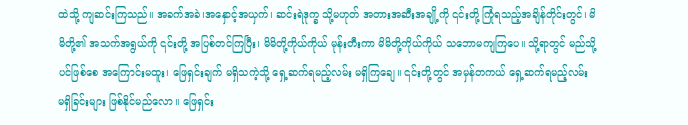ထဲသို့ ကျဆင်းကြသည်။ အခက်အခဲ၊အနှောင့်အယှက်၊ ဆင်းရဲဒုက္ခ သို့မဟုတ် အတားအဆီးအချို့ကို ၎င်းတို့ ကြုံရသည့်အချိန်တိုင်းတွင်၊ မိမိတို့၏ အသက်အရွယ်ကို ၎င်းတို့ အပြစ်တင်ကြပြီး၊ မိမိတို့ကိုယ်ကိုယ် မုန်းတီးကာ မိမိတို့ကိုယ်ကိုယ် သဘောမကျကြပေ။ သို့ရာတွင် မည်သို့ပင်ဖြစ်စေ အကြောင်းမထူး၊ ဖြေရှင်းချက် မရှိသကဲ့သို့ ရှေ့ဆက်ရမည့်လမ်း မရှိကြချေ။ ၎င်းတို့တွင် အမှန်တကယ် ရှေ့ဆက်ရမည့်လမ်း မရှိခြင်းများ ဖြစ်နိုင်မည်လော။ ဖြေရှင်း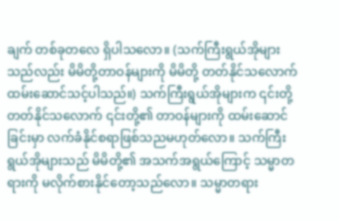ချက် တစ်ခုတလေ ရှိပါသလော။ (သက်ကြီးရွယ်အိုများသည်လည်း မိမိတို့တာဝန်များကို မိမိတို့ တတ်နိုင်သလောက် ထမ်းဆောင်သင့်ပါသည်။) သက်ကြီးရွယ်အိုများက ၎င်းတို့ တတ်နိုင်သလောက် ၎င်းတို့၏ တာဝန်များကို ထမ်းဆောင်ခြင်းမှာ လက်ခံနိုင်စရာဖြစ်သညမဟုတ်လော။ သက်ကြီးရွယ်အိုများသည် မိမိတို့၏ အသက်အရွယ်ကြောင့် သမ္မာတရားကို မလိုက်စားနိုင်တော့သည်လော။ သမ္မာတရား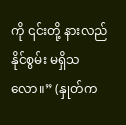ကို ၎င်းတို့ နားလည်နိုင်စွမ်း မရှိသလော။” (နှုတ်က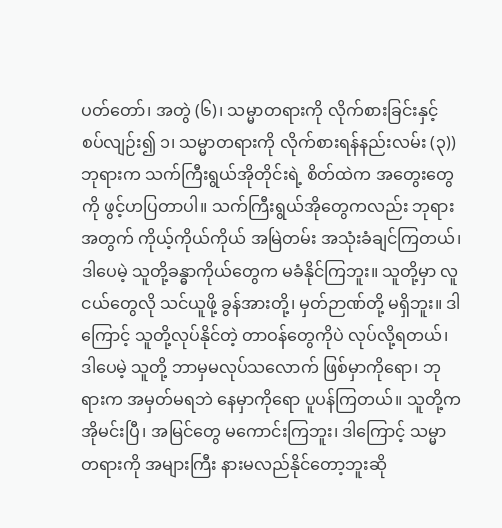ပတ်တော်၊ အတွဲ (၆)၊ သမ္မာတရားကို လိုက်စားခြင်းနှင့် စပ်လျဉ်း၍ ၁၊ သမ္မာတရားကို လိုက်စားရန်နည်းလမ်း (၃)) ဘုရားက သက်ကြီးရွယ်အိုတိုင်းရဲ့ စိတ်ထဲက အတွေးတွေကို ဖွင့်ဟပြတာပါ။ သက်ကြီးရွယ်အိုတွေကလည်း ဘုရားအတွက် ကိုယ့်ကိုယ်ကိုယ် အမြဲတမ်း အသုံးခံချင်ကြတယ်၊ ဒါပေမဲ့ သူတို့ခန္ဓာကိုယ်တွေက မခံနိုင်ကြဘူး။ သူတို့မှာ လူငယ်တွေလို သင်ယူဖို့ ခွန်အားတို့၊ မှတ်ဉာဏ်တို့ မရှိဘူး။ ဒါကြောင့် သူတို့လုပ်နိုင်တဲ့ တာဝန်တွေကိုပဲ လုပ်လို့ရတယ်၊ ဒါပေမဲ့ သူတို့ ဘာမှမလုပ်သလောက် ဖြစ်မှာကိုရော၊ ဘုရားက အမှတ်မရဘဲ နေမှာကိုရော ပူပန်ကြတယ်။ သူတို့က အိုမင်းပြီ၊ အမြင်တွေ မကောင်းကြဘူး၊ ဒါကြောင့် သမ္မာတရားကို အများကြီး နားမလည်နိုင်တော့ဘူးဆို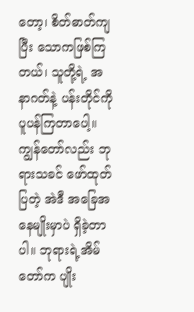တော့၊ စိတ်ဓာတ်ကျပြီး သောကဖြစ်ကြတယ်၊ သူတို့ရဲ့ အနာဂတ်နဲ့ ပန်းတိုင်ကို ပူပန်ကြတာပေါ့။ ကျွန်တော်လည်း ဘုရားသခင် ဖော်ထုတ်ပြတဲ့ အဲဒီ အခြေအနေမျိုးမှာပဲ ရှိခဲ့တာပါ။ ဘုရားရဲ့အိမ်တော်က ပျိုး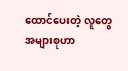ထောင်ပေးတဲ့ လူတွေအများစုဟာ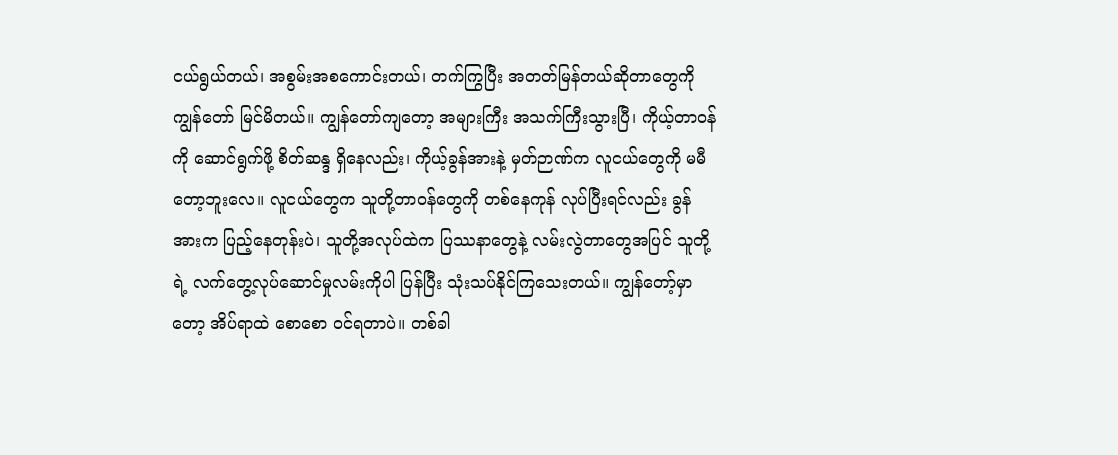ငယ်ရွယ်တယ်၊ အစွမ်းအစကောင်းတယ်၊ တက်ကြွပြီး အတတ်မြန်တယ်ဆိုတာတွေကို ကျွန်တော် မြင်မိတယ်။ ကျွန်တော်ကျတော့ အများကြီး အသက်ကြီးသွားပြီ၊ ကိုယ့်တာဝန်ကို ဆောင်ရွက်ဖို့ စိတ်ဆန္ဒ ရှိနေလည်း၊ ကိုယ့်ခွန်အားနဲ့ မှတ်ဉာဏ်က လူငယ်တွေကို မမီတော့ဘူးလေ။ လူငယ်တွေက သူတို့တာဝန်တွေကို တစ်နေကုန် လုပ်ပြီးရင်လည်း ခွန်အားက ပြည့်နေတုန်းပဲ၊ သူတို့အလုပ်ထဲက ပြဿနာတွေနဲ့ လမ်းလွဲတာတွေအပြင် သူတို့ရဲ့ လက်တွေ့လုပ်ဆောင်မှုလမ်းကိုပါ ပြန်ပြီး သုံးသပ်နိုင်ကြသေးတယ်။ ကျွန်တော့်မှာတော့ အိပ်ရာထဲ စောစော ဝင်ရတာပဲ။ တစ်ခါ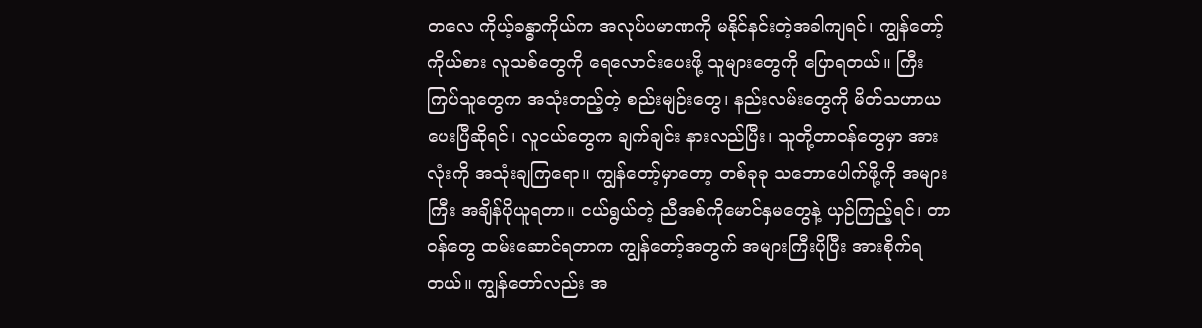တလေ ကိုယ့်ခန္ဓာကိုယ်က အလုပ်ပမာဏကို မနိုင်နင်းတဲ့အခါကျရင်၊ ကျွန်တော့်ကိုယ်စား လူသစ်တွေကို ရေလောင်းပေးဖို့ သူများတွေကို ပြောရတယ်။ ကြီးကြပ်သူတွေက အသုံးတည့်တဲ့ စည်းမျဉ်းတွေ၊ နည်းလမ်းတွေကို မိတ်သဟာယပေးပြီဆိုရင်၊ လူငယ်တွေက ချက်ချင်း နားလည်ပြီး၊ သူတို့တာဝန်တွေမှာ အားလုံးကို အသုံးချကြရော။ ကျွန်တော့်မှာတော့ တစ်ခုခု သဘောပေါက်ဖို့ကို အများကြီး အချိန်ပိုယူရတာ။ ငယ်ရွယ်တဲ့ ညီအစ်ကိုမောင်နှမတွေနဲ့ ယှဉ်ကြည့်ရင်၊ တာဝန်တွေ ထမ်းဆောင်ရတာက ကျွန်တော့်အတွက် အများကြီးပိုပြီး အားစိုက်ရတယ်။ ကျွန်တော်လည်း အ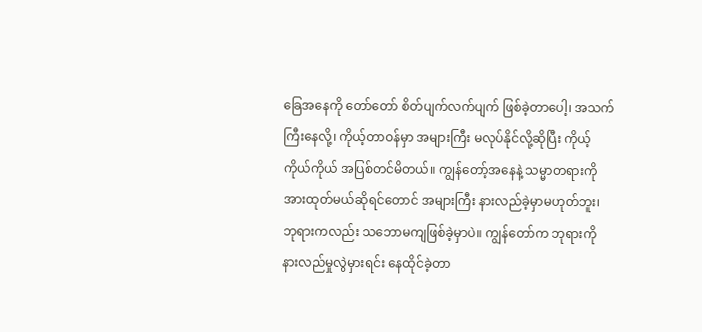ခြေအနေကို တော်တော် စိတ်ပျက်လက်ပျက် ဖြစ်ခဲ့တာပေါ့၊ အသက်ကြီးနေလို့၊ ကိုယ့်တာဝန်မှာ အများကြီး မလုပ်နိုင်လို့ဆိုပြီး ကိုယ့်ကိုယ်ကိုယ် အပြစ်တင်မိတယ်။ ကျွန်တော့်အနေနဲ့ သမ္မာတရားကို အားထုတ်မယ်ဆိုရင်တောင် အများကြီး နားလည်ခဲ့မှာမဟုတ်ဘူး၊ ဘုရားကလည်း သဘောမကျဖြစ်ခဲ့မှာပဲ။ ကျွန်တော်က ဘုရားကို နားလည်မှုလွဲမှားရင်း နေထိုင်ခဲ့တာ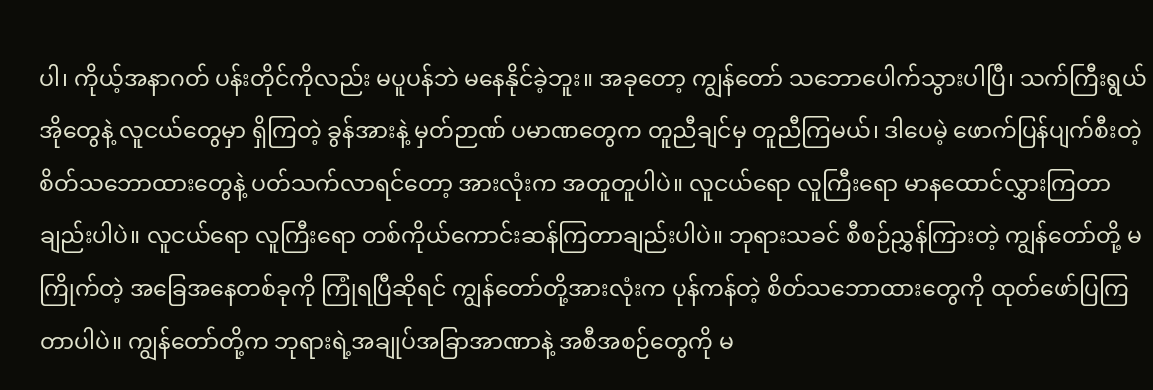ပါ၊ ကိုယ့်အနာဂတ် ပန်းတိုင်ကိုလည်း မပူပန်ဘဲ မနေနိုင်ခဲ့ဘူး။ အခုတော့ ကျွန်တော် သဘောပေါက်သွားပါပြီ၊ သက်ကြီးရွယ်အိုတွေနဲ့ လူငယ်တွေမှာ ရှိကြတဲ့ ခွန်အားနဲ့ မှတ်ဉာဏ် ပမာဏတွေက တူညီချင်မှ တူညီကြမယ်၊ ဒါပေမဲ့ ဖောက်ပြန်ပျက်စီးတဲ့ စိတ်သဘောထားတွေနဲ့ ပတ်သက်လာရင်တော့ အားလုံးက အတူတူပါပဲ။ လူငယ်ရော လူကြီးရော မာနထောင်လွှားကြတာချည်းပါပဲ။ လူငယ်ရော လူကြီးရော တစ်ကိုယ်ကောင်းဆန်ကြတာချည်းပါပဲ။ ဘုရားသခင် စီစဉ်ညွှန်ကြားတဲ့ ကျွန်တော်တို့ မကြိုက်တဲ့ အခြေအနေတစ်ခုကို ကြုံရပြီဆိုရင် ကျွန်တော်တို့အားလုံးက ပုန်ကန်တဲ့ စိတ်သဘောထားတွေကို ထုတ်ဖော်ပြကြတာပါပဲ။ ကျွန်တော်တို့က ဘုရားရဲ့အချုပ်အခြာအာဏာနဲ့ အစီအစဉ်တွေကို မ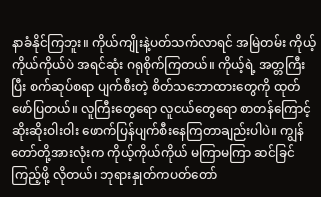နာခံနိုင်ကြဘူး။ ကိုယ်ကျိုးနဲ့ပတ်သက်လာရင် အမြဲတမ်း ကိုယ့်ကိုယ်ကိုယ်ပဲ အရင်ဆုံး ဂရုစိုက်ကြတယ်။ ကိုယ့်ရဲ့ အတ္တကြီးပြီး စက်ဆုပ်စရာ ပျက်စီးတဲ့ စိတ်သဘောထားတွေကို ထုတ်ဖော်ပြတယ်။ လူကြီးတွေရော လူငယ်တွေရော စာတန်ကြောင့် ဆိုးဆိုးဝါးဝါး ဖောက်ပြန်ပျက်စီးနေကြတာချည်းပါပဲ။ ကျွန်တော်တို့အားလုံးက ကိုယ့်ကိုယ်ကိုယ် မကြာမကြာ ဆင်ခြင်ကြည့်ဖို့ လိုတယ်၊ ဘုရားနှုတ်ကပတ်တော်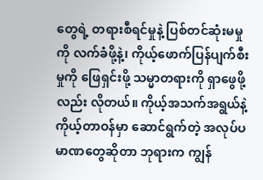တွေရဲ့ တရားစီရင်မှုနဲ့ ပြစ်တင်ဆုံးမမှုကို လက်ခံဖို့နဲ့၊ ကိုယ့်ဖောက်ပြန်ပျက်စီးမှုကို ဖြေရှင်းဖို့ သမ္မာတရားကို ရှာဖွေဖို့လည်း လိုတယ်။ ကိုယ့်အသက်အရွယ်နဲ့ ကိုယ့်တာဝန်မှာ ဆောင်ရွက်တဲ့ အလုပ်ပမာဏတွေဆိုတာ ဘုရားက ကျွန်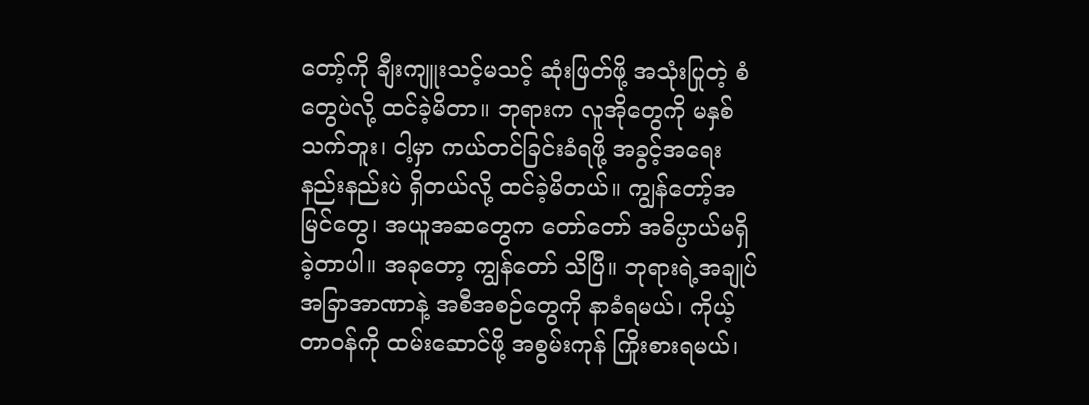တော့်ကို ချီးကျူးသင့်မသင့် ဆုံးဖြတ်ဖို့ အသုံးပြုတဲ့ စံတွေပဲလို့ ထင်ခဲ့မိတာ။ ဘုရားက လူအိုတွေကို မနှစ်သက်ဘူး၊ ငါ့မှာ ကယ်တင်ခြင်းခံရဖို့ အခွင့်အရေး နည်းနည်းပဲ ရှိတယ်လို့ ထင်ခဲ့မိတယ်။ ကျွန်တော့်အမြင်တွေ၊ အယူအဆတွေက တော်တော် အဓိပ္ပာယ်မရှိခဲ့တာပါ။ အခုတော့ ကျွန်တော် သိပြီ။ ဘုရားရဲ့အချုပ်အခြာအာဏာနဲ့ အစီအစဉ်တွေကို နာခံရမယ်၊ ကိုယ့်တာဝန်ကို ထမ်းဆောင်ဖို့ အစွမ်းကုန် ကြိုးစားရမယ်၊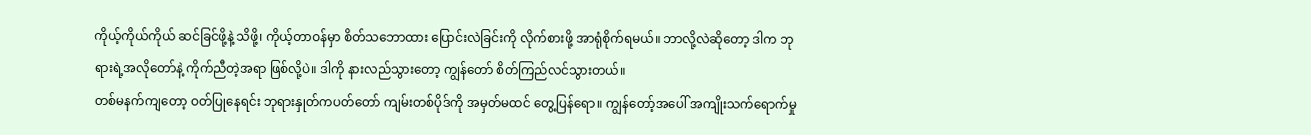ကိုယ့်ကိုယ်ကိုယ် ဆင်ခြင်ဖို့နဲ့ သိဖို့၊ ကိုယ့်တာဝန်မှာ စိတ်သဘောထား ပြောင်းလဲခြင်းကို လိုက်စားဖို့ အာရုံစိုက်ရမယ်။ ဘာလို့လဲဆိုတော့ ဒါက ဘုရားရဲ့အလိုတော်နဲ့ ကိုက်ညီတဲ့အရာ ဖြစ်လို့ပဲ။ ဒါကို နားလည်သွားတော့ ကျွန်တော် စိတ်ကြည်လင်သွားတယ်။
တစ်မနက်ကျတော့ ဝတ်ပြုနေရင်း ဘုရားနှုတ်ကပတ်တော် ကျမ်းတစ်ပိုဒ်ကို အမှတ်မထင် တွေ့ပြန်ရော။ ကျွန်တော့်အပေါ် အကျိုးသက်ရောက်မှု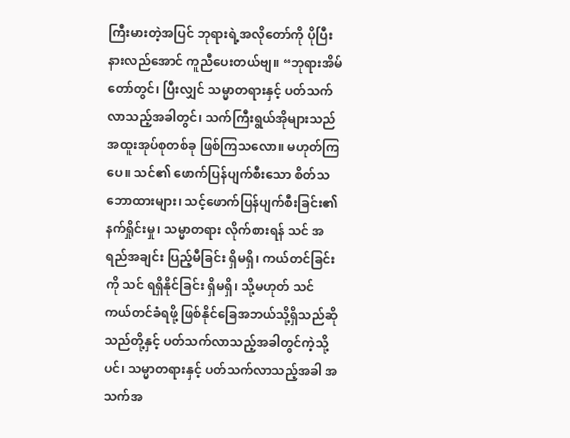ကြီးမားတဲ့အပြင် ဘုရားရဲ့အလိုတော်ကို ပိုပြီး နားလည်အောင် ကူညီပေးတယ်ဗျ။ “ဘုရားအိမ်တော်တွင်၊ ပြီးလျှင် သမ္မာတရားနှင့် ပတ်သက်လာသည့်အခါတွင်၊ သက်ကြီးရွယ်အိုများသည် အထူးအုပ်စုတစ်ခု ဖြစ်ကြသလော။ မဟုတ်ကြပေ။ သင်၏ ဖောက်ပြန်ပျက်စီးသော စိတ်သဘောထားများ၊ သင့်ဖောက်ပြန်ပျက်စီးခြင်း၏ နက်ရှိုင်းမှု၊ သမ္မာတရား လိုက်စားရန် သင် အရည်အချင်း ပြည့်မီခြင်း ရှိမရှိ၊ ကယ်တင်ခြင်းကို သင် ရရှိနိုင်ခြင်း ရှိမရှိ၊ သို့မဟုတ် သင် ကယ်တင်ခံရဖို့ ဖြစ်နိုင်ခြေအဘယ်သို့ရှိသည်ဆိုသည်တို့နှင့် ပတ်သက်လာသည့်အခါတွင်ကဲ့သို့ပင်၊ သမ္မာတရားနှင့် ပတ်သက်လာသည့်အခါ အသက်အ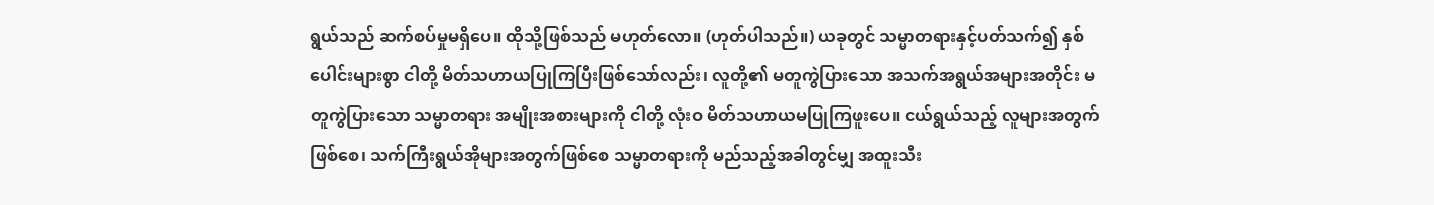ရွယ်သည် ဆက်စပ်မှုမရှိပေ။ ထိုသို့ဖြစ်သည် မဟုတ်လော။ (ဟုတ်ပါသည်။) ယခုတွင် သမ္မာတရားနှင့်ပတ်သက်၍ နှစ်ပေါင်းများစွာ ငါတို့ မိတ်သဟာယပြုကြပြီးဖြစ်သော်လည်း၊ လူတို့၏ မတူကွဲပြားသော အသက်အရွယ်အများအတိုင်း မတူကွဲပြားသော သမ္မာတရား အမျိုးအစားများကို ငါတို့ လုံးဝ မိတ်သဟာယမပြုကြဖူးပေ။ ငယ်ရွယ်သည့် လူများအတွက်ဖြစ်စေ၊ သက်ကြီးရွယ်အိုများအတွက်ဖြစ်စေ သမ္မာတရားကို မည်သည့်အခါတွင်မျှ အထူးသီး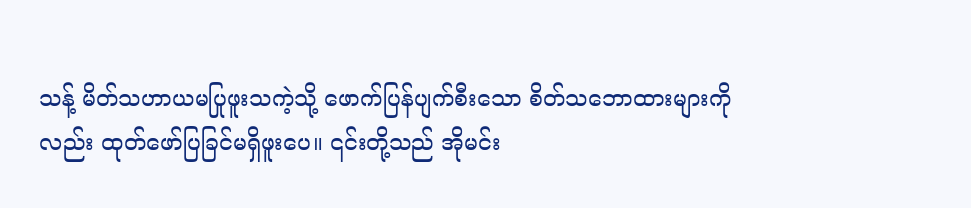သန့် မိတ်သဟာယမပြုဖူးသကဲ့သို့ ဖောက်ပြန်ပျက်စီးသော စိတ်သဘောထားများကိုလည်း ထုတ်ဖော်ပြခြင်မရှိဖူးပေ။ ၎င်းတို့သည် အိုမင်း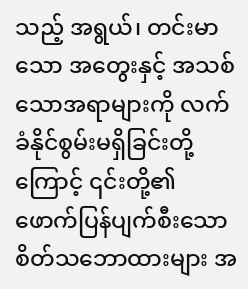သည့် အရွယ်၊ တင်းမာသော အတွေးနှင့် အသစ်သောအရာများကို လက်ခံနိုင်စွမ်းမရှိခြင်းတို့ကြောင့် ၎င်းတို့၏ ဖောက်ပြန်ပျက်စီးသော စိတ်သဘောထားများ အ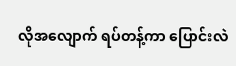လိုအလျောက် ရပ်တန့်ကာ ပြောင်းလဲ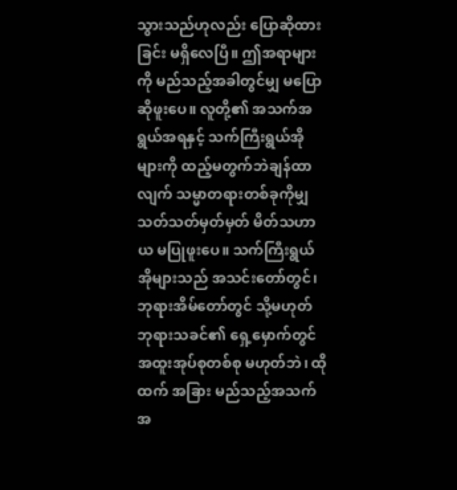သွားသည်ဟုလည်း ပြောဆိုထားခြင်း မရှိလေပြီ။ ဤအရာများကို မည်သည့်အခါတွင်မျှ မပြောဆိုဖူးပေ။ လူတို့၏ အသက်အရွယ်အရနှင့် သက်ကြီးရွယ်အိုများကို ထည့်မတွက်ဘဲချန်ထာလျက် သမ္မာတရားတစ်ခုကိုမျှ သတ်သတ်မှတ်မှတ် မိတ်သဟာယ မပြုဖူးပေ။ သက်ကြီးရွယ်အိုများသည် အသင်းတော်တွင်၊ ဘုရားအိမ်တော်တွင် သို့မဟုတ် ဘုရားသခင်၏ ရှေ့မှောက်တွင် အထူးအုပ်စုတစ်စု မဟုတ်ဘဲ၊ ထိုထက် အခြား မည်သည့်အသက်အ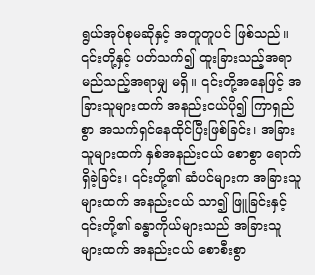ရွယ်အုပ်စုမဆိုနှင့် အတူတူပင် ဖြစ်သည်။ ၎င်းတို့နှင့် ပတ်သက်၍ ထူးခြားသည့်အရာ မည်သည့်အရာမျှ မရှိ။ ၎င်းတို့အနေဖြင့် အခြားသူများထက် အနည်းငယ်ပို၍ ကြာရှည်စွာ အသက်ရှင်နေထိုင်ပြီးဖြစ်ခြင်း၊ အခြားသူများထက် နှစ်အနည်းငယ် စောစွာ ရောက်ရှိခဲ့ခြင်း၊ ၎င်းတို့၏ ဆံပင်များက အခြားသူများထက် အနည်းငယ် သာ၍ ဖြူခြင်းနှင့် ၎င်းတို့၏ ခန္ဓာကိုယ်များသည် အခြားသူများထက် အနည်းငယ် စောစီးစွာ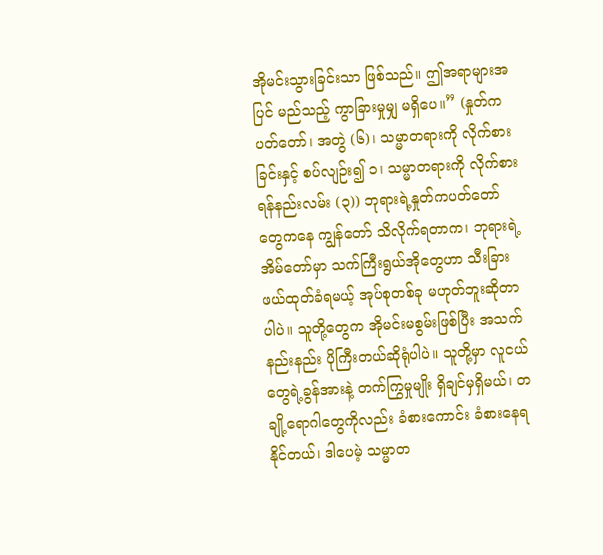အိုမင်းသွားခြင်းသာ ဖြစ်သည်။ ဤအရာများအပြင် မည်သည့် ကွာခြားမှုမျှ မရှိပေ။” (နှုတ်ကပတ်တော်၊ အတွဲ (၆)၊ သမ္မာတရားကို လိုက်စားခြင်းနှင့် စပ်လျဉ်း၍ ၁၊ သမ္မာတရားကို လိုက်စားရန်နည်းလမ်း (၃)) ဘုရားရဲ့နှုတ်ကပတ်တော်တွေကနေ ကျွန်တော် သိလိုက်ရတာက၊ ဘုရားရဲ့အိမ်တော်မှာ သက်ကြီးရွယ်အိုတွေဟာ သီးခြား ဖယ်ထုတ်ခံရမယ့် အုပ်စုတစ်ခု မဟုတ်ဘူးဆိုတာပါပဲ။ သူတို့တွေက အိုမင်းမစွမ်းဖြစ်ပြီး အသက်နည်းနည်း ပိုကြီးတယ်ဆိုရုံပါပဲ။ သူတို့မှာ လူငယ်တွေရဲ့ခွန်အားနဲ့ တက်ကြွမှုမျိုး ရှိချင်မှရှိမယ်၊ တချို့ရောဂါတွေကိုလည်း ခံစားကောင်း ခံစားနေရနိုင်တယ်၊ ဒါပေမဲ့ သမ္မာတ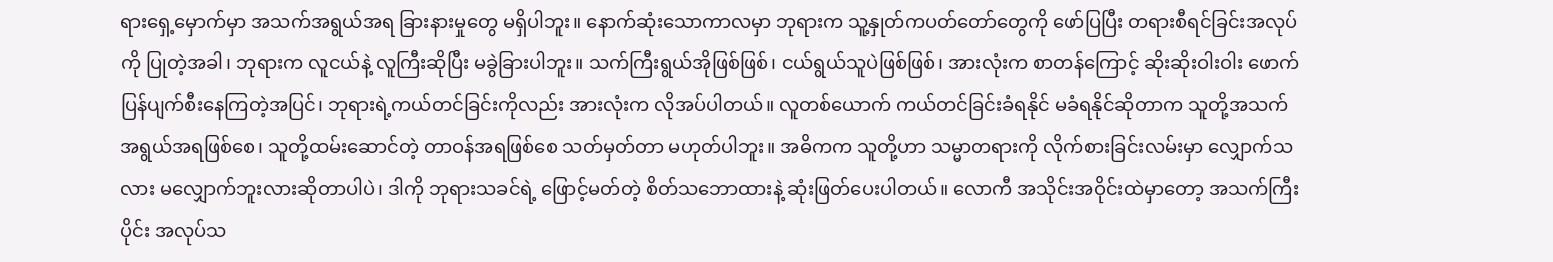ရားရှေ့မှောက်မှာ အသက်အရွယ်အရ ခြားနားမှုတွေ မရှိပါဘူး။ နောက်ဆုံးသောကာလမှာ ဘုရားက သူ့နှုတ်ကပတ်တော်တွေကို ဖော်ပြပြီး တရားစီရင်ခြင်းအလုပ်ကို ပြုတဲ့အခါ၊ ဘုရားက လူငယ်နဲ့ လူကြီးဆိုပြီး မခွဲခြားပါဘူး။ သက်ကြီးရွယ်အိုဖြစ်ဖြစ်၊ ငယ်ရွယ်သူပဲဖြစ်ဖြစ်၊ အားလုံးက စာတန်ကြောင့် ဆိုးဆိုးဝါးဝါး ဖောက်ပြန်ပျက်စီးနေကြတဲ့အပြင်၊ ဘုရားရဲ့ကယ်တင်ခြင်းကိုလည်း အားလုံးက လိုအပ်ပါတယ်။ လူတစ်ယောက် ကယ်တင်ခြင်းခံရနိုင် မခံရနိုင်ဆိုတာက သူတို့အသက်အရွယ်အရဖြစ်စေ၊ သူတို့ထမ်းဆောင်တဲ့ တာဝန်အရဖြစ်စေ သတ်မှတ်တာ မဟုတ်ပါဘူး။ အဓိကက သူတို့ဟာ သမ္မာတရားကို လိုက်စားခြင်းလမ်းမှာ လျှောက်သလား မလျှောက်ဘူးလားဆိုတာပါပဲ၊ ဒါကို ဘုရားသခင်ရဲ့ ဖြောင့်မတ်တဲ့ စိတ်သဘောထားနဲ့ ဆုံးဖြတ်ပေးပါတယ်။ လောကီ အသိုင်းအဝိုင်းထဲမှာတော့ အသက်ကြီးပိုင်း အလုပ်သ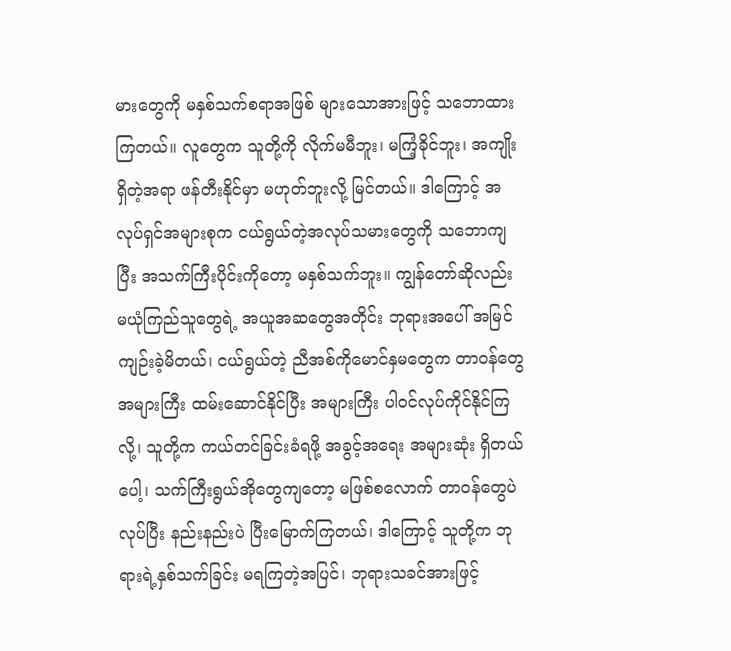မားတွေကို မနှစ်သက်စရာအဖြစ် များသောအားဖြင့် သဘောထားကြတယ်။ လူတွေက သူတို့ကို လိုက်မမီဘူး၊ မကြံ့ခိုင်ဘူး၊ အကျိုးရှိတဲ့အရာ ဖန်တီးနိုင်မှာ မဟုတ်ဘူးလို့ မြင်တယ်။ ဒါကြောင့် အလုပ်ရှင်အများစုက ငယ်ရွယ်တဲ့အလုပ်သမားတွေကို သဘောကျပြီး အသက်ကြီးပိုင်းကိုတော့ မနှစ်သက်ဘူး။ ကျွန်တော်ဆိုလည်း မယုံကြည်သူတွေရဲ့ အယူအဆတွေအတိုင်း ဘုရားအပေါ် အမြင်ကျဉ်းခဲ့မိတယ်၊ ငယ်ရွယ်တဲ့ ညီအစ်ကိုမောင်နှမတွေက တာဝန်တွေအများကြီး ထမ်းဆောင်နိုင်ပြီး အများကြီး ပါဝင်လုပ်ကိုင်နိုင်ကြလို့၊ သူတို့က ကယ်တင်ခြင်းခံရဖို့ အခွင့်အရေး အများဆုံး ရှိတယ်ပေါ့၊ သက်ကြီးရွယ်အိုတွေကျတော့ မဖြစ်စလောက် တာဝန်တွေပဲ လုပ်ပြီး နည်းနည်းပဲ ပြီးမြောက်ကြတယ်၊ ဒါကြောင့် သူတို့က ဘုရားရဲ့နှစ်သက်ခြင်း မရကြတဲ့အပြင်၊ ဘုရားသခင်အားဖြင့်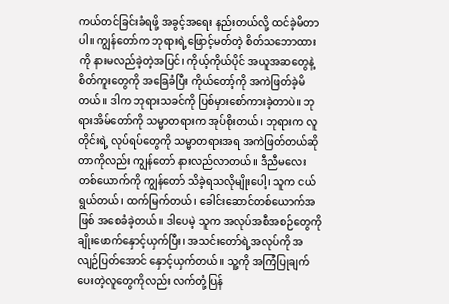ကယ်တင်ခြင်းခံရဖို့ အခွင့်အရေး နည်းတယ်လို့ ထင်ခဲ့မိတာပါ။ ကျွန်တော်က ဘုရားရဲ့ဖြောင့်မတ်တဲ့ စိတ်သဘောထားကို နားမလည်ခဲ့တဲ့အပြင်၊ ကိုယ့်ကိုယ်ပိုင် အယူအဆတွေနဲ့ စိတ်ကူးတွေကို အခြေခံပြီး ကိုယ်တော့်ကို အကဲဖြတ်ခဲ့မိတယ်။ ဒါက ဘုရားသခင်ကို ပြစ်မှားစော်ကားခဲ့တာပဲ။ ဘုရားအိမ်တော်ကို သမ္မာတရားက အုပ်စိုးတယ်၊ ဘုရားက လူတိုင်းရဲ့ လုပ်ရပ်တွေကို သမ္မာတရားအရ အကဲဖြတ်တယ်ဆိုတာကိုလည်း ကျွန်တော် နားလည်လာတယ်။ ဒီညီမလေးတစ်ယောက်ကို ကျွန်တော် သိခဲ့ရသလိုမျိုးပေါ့၊ သူက ငယ်ရွယ်တယ်၊ ထက်မြက်တယ်၊ ခေါင်းဆောင်တစ်ယောက်အဖြစ် အစေခံခဲ့တယ်။ ဒါပေမဲ့ သူက အလုပ်အစီအစဉ်တွေကို ချိုးဖောက်နှောင့်ယှက်ပြီး၊ အသင်းတော်ရဲ့အလုပ်ကို အလျဉ်ပြတ်အောင် နှောင့်ယှက်တယ်။ သူ့ကို အကြံပြုချက် ပေးတဲ့လူတွေကိုလည်း လက်တုံ့ပြန်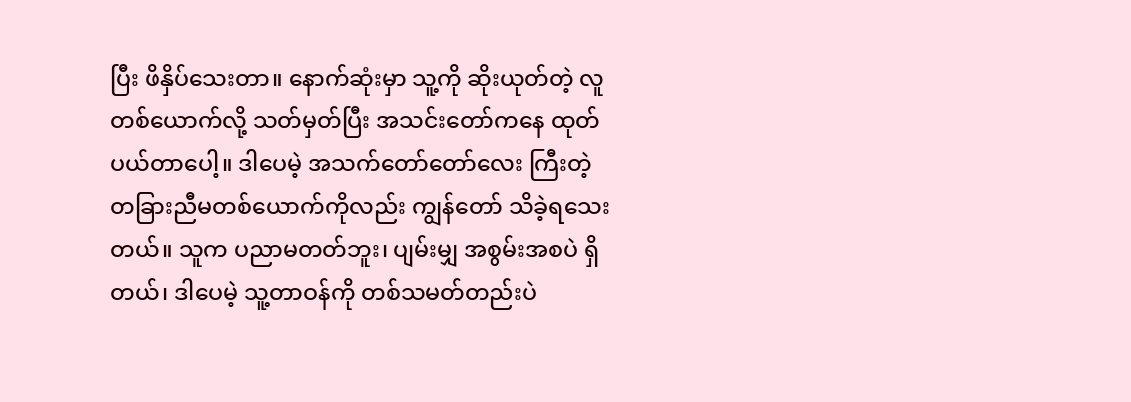ပြီး ဖိနှိပ်သေးတာ။ နောက်ဆုံးမှာ သူ့ကို ဆိုးယုတ်တဲ့ လူတစ်ယောက်လို့ သတ်မှတ်ပြီး အသင်းတော်ကနေ ထုတ်ပယ်တာပေါ့။ ဒါပေမဲ့ အသက်တော်တော်လေး ကြီးတဲ့ တခြားညီမတစ်ယောက်ကိုလည်း ကျွန်တော် သိခဲ့ရသေးတယ်။ သူက ပညာမတတ်ဘူး၊ ပျမ်းမျှ အစွမ်းအစပဲ ရှိတယ်၊ ဒါပေမဲ့ သူ့တာဝန်ကို တစ်သမတ်တည်းပဲ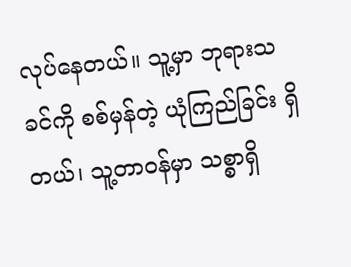လုပ်နေတယ်။ သူ့မှာ ဘုရားသခင်ကို စစ်မှန်တဲ့ ယုံကြည်ခြင်း ရှိတယ်၊ သူ့တာဝန်မှာ သစ္စာရှိ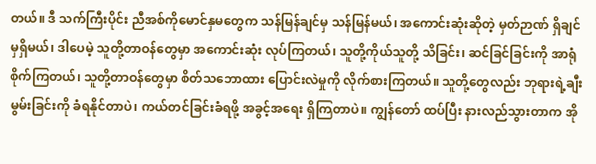တယ်။ ဒီ သက်ကြီးပိုင်း ညီအစ်ကိုမောင်နှမတွေက သန်မြန်ချင်မှ သန်မြန်မယ်၊ အကောင်းဆုံးဆိုတဲ့ မှတ်ဉာဏ် ရှိချင်မှရှိမယ်၊ ဒါပေမဲ့ သူတို့တာဝန်တွေမှာ အကောင်းဆုံး လုပ်ကြတယ်၊ သူတို့ကိုယ်သူတို့ သိခြင်း၊ ဆင်ခြင်ခြင်းကို အာရုံစိုက်ကြတယ်၊ သူတို့တာဝန်တွေမှာ စိတ်သဘောထား ပြောင်းလဲမှုကို လိုက်စားကြတယ်။ သူတို့တွေလည်း ဘုရားရဲ့ချီးမွမ်းခြင်းကို ခံရနိုင်တာပဲ၊ ကယ်တင်ခြင်းခံရဖို့ အခွင့်အရေး ရှိကြတာပဲ။ ကျွန်တော် ထပ်ပြီး နားလည်သွားတာက အို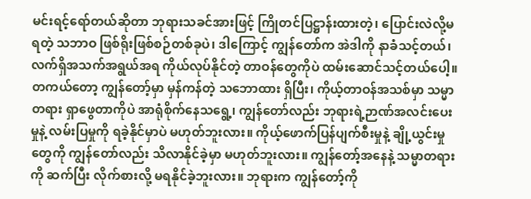မင်းရင့်ရော်တယ်ဆိုတာ ဘုရားသခင်အားဖြင့် ကြိုတင်ပြဋ္ဌာန်းထားတဲ့၊ ပြောင်းလဲလို့မရတဲ့ သဘာဝ ဖြစ်ရိုးဖြစ်စဉ်တစ်ခုပဲ၊ ဒါကြောင့် ကျွန်တော်က အဲဒါကို နာခံသင့်တယ်၊ လက်ရှိအသက်အရွယ်အရ ကိုယ်လုပ်နိုင်တဲ့ တာဝန်တွေကိုပဲ ထမ်းဆောင်သင့်တယ်ပေါ့။ တကယ်တော့ ကျွန်တော့်မှာ မှန်ကန်တဲ့ သဘောထား ရှိပြီး၊ ကိုယ့်တာဝန်အသစ်မှာ သမ္မာတရား ရှာဖွေတာကိုပဲ အာရုံစိုက်နေသရွေ့၊ ကျွန်တော်လည်း ဘုရားရဲ့ဉာဏ်အလင်းပေးမှုနဲ့ လမ်းပြမှုကို ရခဲ့နိုင်မှာပဲ မဟုတ်ဘူးလား။ ကိုယ့်ဖောက်ပြန်ပျက်စီးမှုနဲ့ ချို့ယွင်းမှုတွေကို ကျွန်တော်လည်း သိလာနိုင်ခဲ့မှာ မဟုတ်ဘူးလား။ ကျွန်တော့်အနေနဲ့ သမ္မာတရားကို ဆက်ပြီး လိုက်စားလို့ မရနိုင်ခဲ့ဘူးလား။ ဘုရားက ကျွန်တော့်ကို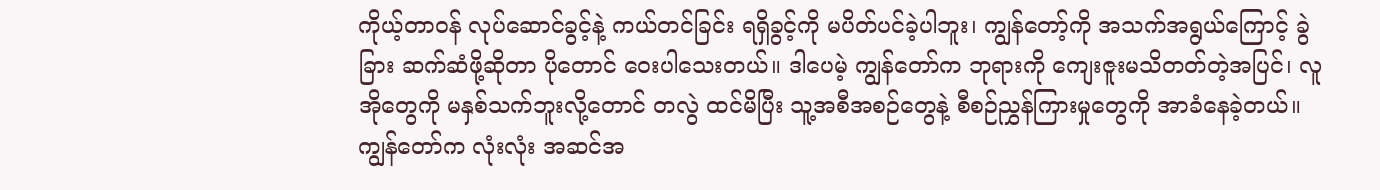ကိုယ့်တာဝန် လုပ်ဆောင်ခွင့်နဲ့ ကယ်တင်ခြင်း ရရှိခွင့်ကို မပိတ်ပင်ခဲ့ပါဘူး၊ ကျွန်တော့်ကို အသက်အရွယ်ကြောင့် ခွဲခြား ဆက်ဆံဖို့ဆိုတာ ပိုတောင် ဝေးပါသေးတယ်။ ဒါပေမဲ့ ကျွန်တော်က ဘုရားကို ကျေးဇူးမသိတတ်တဲ့အပြင်၊ လူအိုတွေကို မနှစ်သက်ဘူးလို့တောင် တလွဲ ထင်မိပြီး သူ့အစီအစဉ်တွေနဲ့ စီစဉ်ညွှန်ကြားမှုတွေကို အာခံနေခဲ့တယ်။ ကျွန်တော်က လုံးလုံး အဆင်အ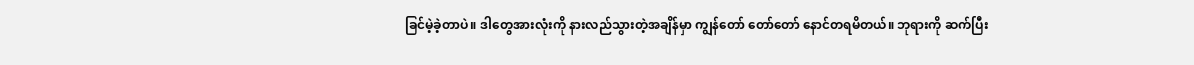ခြင်မဲ့ခဲ့တာပဲ။ ဒါတွေအားလုံးကို နားလည်သွားတဲ့အချိန်မှာ ကျွန်တော် တော်တော် နောင်တရမိတယ်။ ဘုရားကို ဆက်ပြီး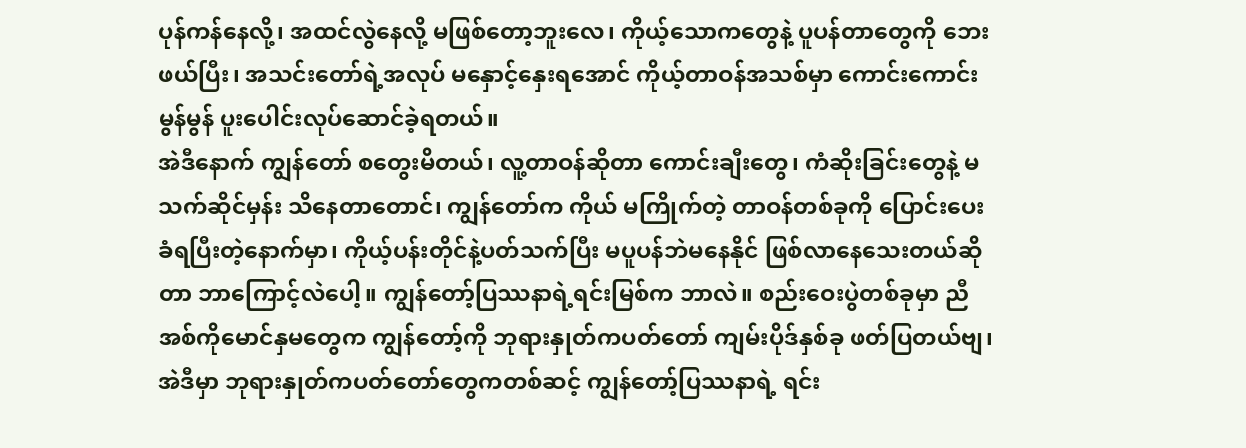ပုန်ကန်နေလို့၊ အထင်လွဲနေလို့ မဖြစ်တော့ဘူးလေ၊ ကိုယ့်သောကတွေနဲ့ ပူပန်တာတွေကို ဘေးဖယ်ပြီး၊ အသင်းတော်ရဲ့အလုပ် မနှောင့်နှေးရအောင် ကိုယ့်တာဝန်အသစ်မှာ ကောင်းကောင်းမွန်မွန် ပူးပေါင်းလုပ်ဆောင်ခဲ့ရတယ်။
အဲဒီနောက် ကျွန်တော် စတွေးမိတယ်၊ လူ့တာဝန်ဆိုတာ ကောင်းချီးတွေ၊ ကံဆိုးခြင်းတွေနဲ့ မသက်ဆိုင်မှန်း သိနေတာတောင်၊ ကျွန်တော်က ကိုယ် မကြိုက်တဲ့ တာဝန်တစ်ခုကို ပြောင်းပေးခံရပြီးတဲ့နောက်မှာ၊ ကိုယ့်ပန်းတိုင်နဲ့ပတ်သက်ပြီး မပူပန်ဘဲမနေနိုင် ဖြစ်လာနေသေးတယ်ဆိုတာ ဘာကြောင့်လဲပေါ့။ ကျွန်တော့်ပြဿနာရဲ့ရင်းမြစ်က ဘာလဲ။ စည်းဝေးပွဲတစ်ခုမှာ ညီအစ်ကိုမောင်နှမတွေက ကျွန်တော့်ကို ဘုရားနှုတ်ကပတ်တော် ကျမ်းပိုဒ်နှစ်ခု ဖတ်ပြတယ်ဗျ၊ အဲဒီမှာ ဘုရားနှုတ်ကပတ်တော်တွေကတစ်ဆင့် ကျွန်တော့်ပြဿနာရဲ့ ရင်း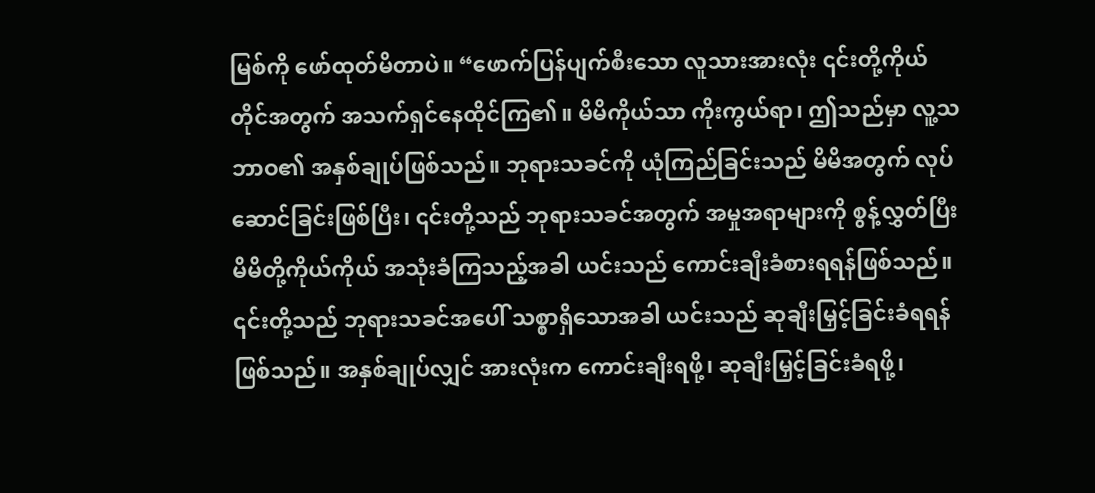မြစ်ကို ဖော်ထုတ်မိတာပဲ။ “ဖောက်ပြန်ပျက်စီးသော လူသားအားလုံး ၎င်းတို့ကိုယ်တိုင်အတွက် အသက်ရှင်နေထိုင်ကြ၏။ မိမိကိုယ်သာ ကိုးကွယ်ရာ၊ ဤသည်မှာ လူ့သဘာဝ၏ အနှစ်ချုပ်ဖြစ်သည်။ ဘုရားသခင်ကို ယုံကြည်ခြင်းသည် မိမိအတွက် လုပ်ဆောင်ခြင်းဖြစ်ပြီး၊ ၎င်းတို့သည် ဘုရားသခင်အတွက် အမှုအရာများကို စွန့်လွှတ်ပြီး မိမိတို့ကိုယ်ကိုယ် အသုံးခံကြသည့်အခါ ယင်းသည် ကောင်းချီးခံစားရရန်ဖြစ်သည်။ ၎င်းတို့သည် ဘုရားသခင်အပေါ် သစ္စာရှိသောအခါ ယင်းသည် ဆုချီးမြှင့်ခြင်းခံရရန်ဖြစ်သည်။ အနှစ်ချုပ်လျှင် အားလုံးက ကောင်းချီးရဖို့၊ ဆုချီးမြှင့်ခြင်းခံရဖို့၊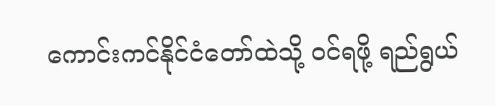ကောင်းကင်နိုင်ငံတော်ထဲသို့ ဝင်ရဖို့ ရည်ရွယ်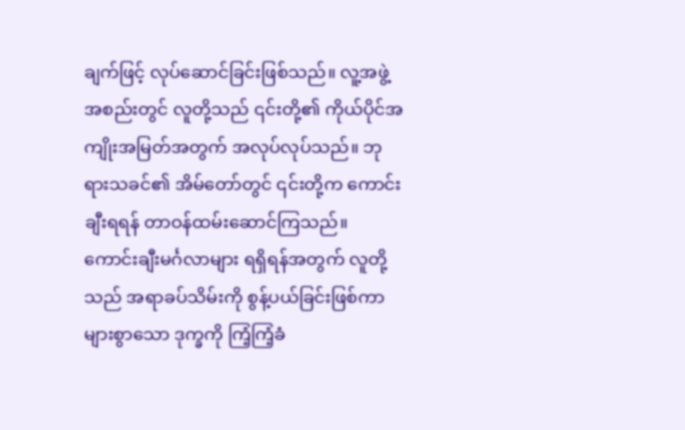ချက်ဖြင့် လုပ်ဆောင်ခြင်းဖြစ်သည်။ လူ့အဖွဲ့အစည်းတွင် လူတို့သည် ၎င်းတို့၏ ကိုယ်ပိုင်အကျိုးအမြတ်အတွက် အလုပ်လုပ်သည်။ ဘုရားသခင်၏ အိမ်တော်တွင် ၎င်းတို့က ကောင်းချီးရရန် တာဝန်ထမ်းဆောင်ကြသည်။ ကောင်းချီးမင်္ဂလာများ ရရှိရန်အတွက် လူတို့သည် အရာခပ်သိမ်းကို စွန့်ပယ်ခြင်းဖြစ်ကာ များစွာသော ဒုက္ခကို ကြံ့ကြံ့ခံ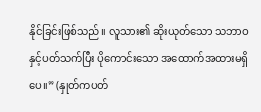နိုင်ခြင်းဖြစ်သည်။ လူသား၏ ဆိုးယုတ်သော သဘာဝနှင့်ပတ်သက်ပြီး ပိုကောင်းသော အထောက်အထားမရှိပေ။” (နှုတ်ကပတ်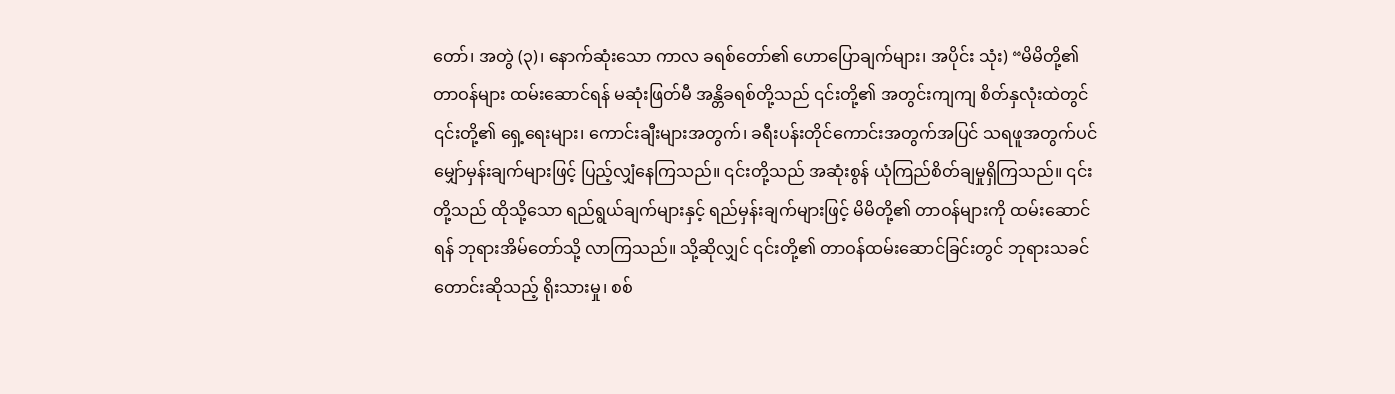တော်၊ အတွဲ (၃)၊ နောက်ဆုံးသော ကာလ ခရစ်တော်၏ ဟောပြောချက်များ၊ အပိုင်း သုံး) “မိမိတို့၏ တာဝန်များ ထမ်းဆောင်ရန် မဆုံးဖြတ်မီ အန္တိခရစ်တို့သည် ၎င်းတို့၏ အတွင်းကျကျ စိတ်နှလုံးထဲတွင် ၎င်းတို့၏ ရှေ့ရေးများ၊ ကောင်းချီးများအတွက်၊ ခရီးပန်းတိုင်ကောင်းအတွက်အပြင် သရဖူအတွက်ပင် မျှော်မှန်းချက်များဖြင့် ပြည့်လျှံနေကြသည်။ ၎င်းတို့သည် အဆုံးစွန် ယုံကြည်စိတ်ချမှုရှိကြသည်။ ၎င်းတို့သည် ထိုသို့သော ရည်ရွယ်ချက်များနှင့် ရည်မှန်းချက်များဖြင့် မိမိတို့၏ တာဝန်များကို ထမ်းဆောင်ရန် ဘုရားအိမ်တော်သို့ လာကြသည်။ သို့ဆိုလျှင် ၎င်းတို့၏ တာဝန်ထမ်းဆောင်ခြင်းတွင် ဘုရားသခင် တောင်းဆိုသည့် ရိုးသားမှု၊ စစ်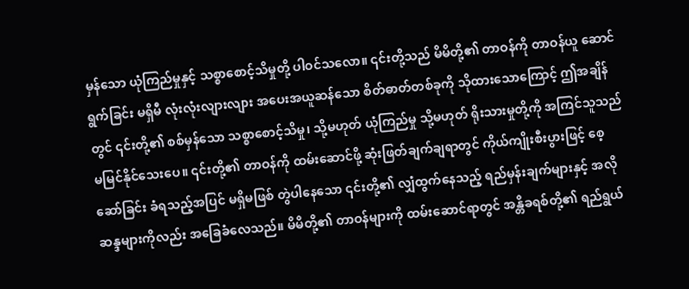မှန်သော ယုံကြည်မှုနှင့် သစ္စာစောင့်သိမှုတို့ ပါဝင်သလော။ ၎င်းတို့သည် မိမိတို့၏ တာဝန်ကို တာဝန်ယူ ဆောင်ရွက်ခြင်း မရှိမီ လုံးလုံးလျားလျား အပေးအယူဆန်သော စိတ်ဓာတ်တစ်ခုကို သိုထားသောကြောင့် ဤအချိန်တွင် ၎င်းတို့၏ စစ်မှန်သော သစ္စာစောင့်သိမှု၊ သို့မဟုတ် ယုံကြည်မှု သို့မဟုတ် ရိုးသားမှုတို့ကို အကြင်သူသည် မမြင်နိုင်သေးပေ။ ၎င်းတို့၏ တာဝန်ကို ထမ်းဆောင်ဖို့ ဆုံးဖြတ်ချက်ချရာတွင် ကိုယ်ကျိုးစီးပွားဖြင့် စေ့ဆော်ခြင်း ခံရသည့်အပြင် မရှိမဖြစ် တွဲပါနေသော ၎င်းတို့၏ လျှံထွက်နေသည့် ရည်မှန်းချက်များနှင့် အလိုဆန္ဒများကိုလည်း အခြေခံလေသည်။ မိမိတို့၏ တာဝန်များကို ထမ်းဆောင်ရာတွင် အန္တိခရစ်တို့၏ ရည်ရွယ်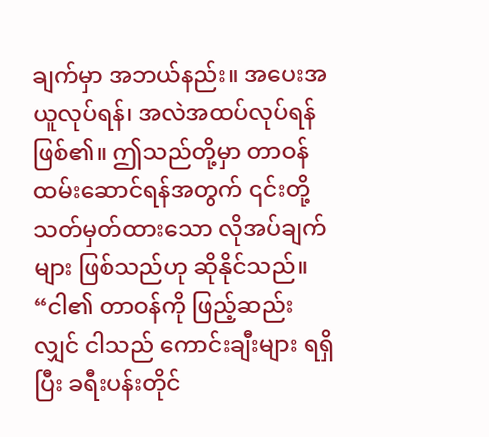ချက်မှာ အဘယ်နည်း။ အပေးအယူလုပ်ရန်၊ အလဲအထပ်လုပ်ရန် ဖြစ်၏။ ဤသည်တို့မှာ တာဝန်ထမ်းဆောင်ရန်အတွက် ၎င်းတို့ သတ်မှတ်ထားသော လိုအပ်ချက်များ ဖြစ်သည်ဟု ဆိုနိုင်သည်။ “ငါ၏ တာဝန်ကို ဖြည့်ဆည်းလျှင် ငါသည် ကောင်းချီးများ ရရှိပြီး ခရီးပန်းတိုင်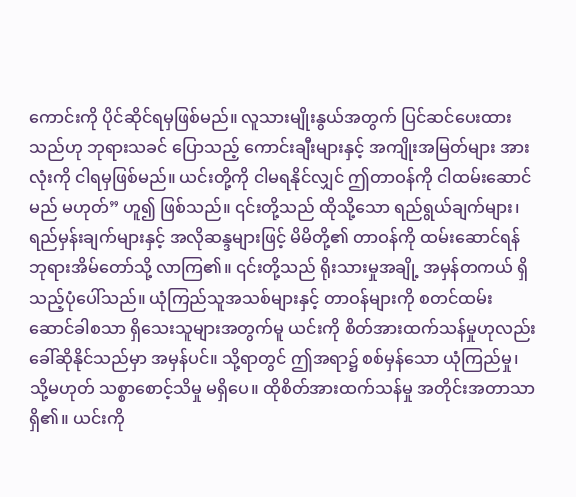ကောင်းကို ပိုင်ဆိုင်ရမှဖြစ်မည်။ လူသားမျိုးနွယ်အတွက် ပြင်ဆင်ပေးထားသည်ဟု ဘုရားသခင် ပြောသည့် ကောင်းချီးများနှင့် အကျိုးအမြတ်များ အားလုံးကို ငါရမှဖြစ်မည်။ ယင်းတို့ကို ငါမရနိုင်လျှင် ဤတာဝန်ကို ငါထမ်းဆောင်မည် မဟုတ်” ဟူ၍ ဖြစ်သည်။ ၎င်းတို့သည် ထိုသို့သော ရည်ရွယ်ချက်များ၊ ရည်မှန်းချက်များနှင့် အလိုဆန္ဒများဖြင့် မိမိတို့၏ တာဝန်ကို ထမ်းဆောင်ရန် ဘုရားအိမ်တော်သို့ လာကြ၏။ ၎င်းတို့သည် ရိုးသားမှုအချို့ အမှန်တကယ် ရှိသည့်ပုံပေါ်သည်။ ယုံကြည်သူအသစ်များနှင့် တာဝန်များကို စတင်ထမ်းဆောင်ခါစသာ ရှိသေးသူများအတွက်မူ ယင်းကို စိတ်အားထက်သန်မှုဟုလည်း ခေါ်ဆိုနိုင်သည်မှာ အမှန်ပင်။ သို့ရာတွင် ဤအရာ၌ စစ်မှန်သော ယုံကြည်မှု၊ သို့မဟုတ် သစ္စာစောင့်သိမှု မရှိပေ။ ထိုစိတ်အားထက်သန်မှု အတိုင်းအတာသာ ရှိ၏။ ယင်းကို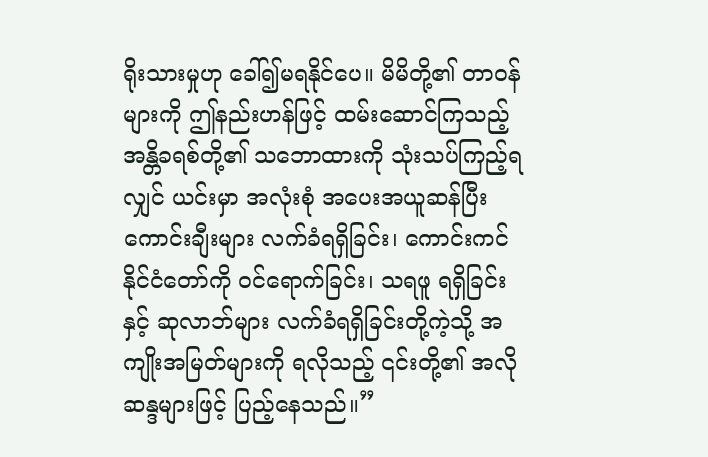ရိုးသားမှုဟု ခေါ်၍မရနိုင်ပေ။ မိမိတို့၏ တာဝန်များကို ဤနည်းဟန်ဖြင့် ထမ်းဆောင်ကြသည့် အန္တိခရစ်တို့၏ သဘောထားကို သုံးသပ်ကြည့်ရလျှင် ယင်းမှာ အလုံးစုံ အပေးအယူဆန်ပြီး ကောင်းချီးများ လက်ခံရရှိခြင်း၊ ကောင်းကင်နိုင်ငံတော်ကို ဝင်ရောက်ခြင်း၊ သရဖူ ရရှိခြင်းနှင့် ဆုလာဘ်များ လက်ခံရရှိခြင်းတို့ကဲ့သို့ အကျိုးအမြတ်များကို ရလိုသည့် ၎င်းတို့၏ အလိုဆန္ဒများဖြင့် ပြည့်နေသည်။”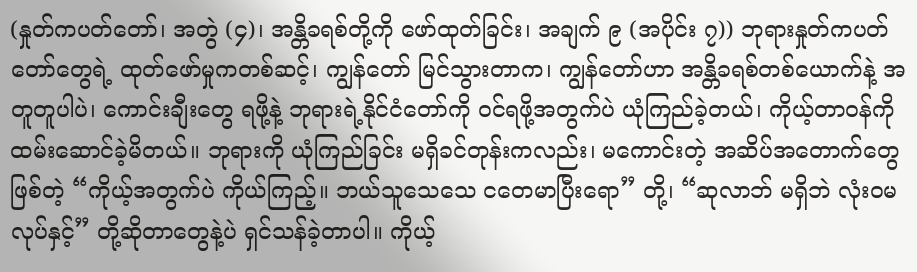(နှုတ်ကပတ်တော်၊ အတွဲ (၄)၊ အန္တိခရစ်တို့ကို ဖော်ထုတ်ခြင်း၊ အချက် ၉ (အပိုင်း ၇)) ဘုရားနှုတ်ကပတ်တော်တွေရဲ့ ထုတ်ဖော်မှုကတစ်ဆင့်၊ ကျွန်တော် မြင်သွားတာက၊ ကျွန်တော်ဟာ အန္တိခရစ်တစ်ယောက်နဲ့ အတူတူပါပဲ၊ ကောင်းချီးတွေ ရဖို့နဲ့ ဘုရားရဲ့နိုင်ငံတော်ကို ဝင်ရဖို့အတွက်ပဲ ယုံကြည်ခဲ့တယ်၊ ကိုယ့်တာဝန်ကို ထမ်းဆောင်ခဲ့မိတယ်။ ဘုရားကို ယုံကြည်ခြင်း မရှိခင်တုန်းကလည်း၊ မကောင်းတဲ့ အဆိပ်အတောက်တွေ ဖြစ်တဲ့ “ကိုယ့်အတွက်ပဲ ကိုယ်ကြည့်။ ဘယ်သူသေသေ ငတေမာပြီးရော” တို့၊ “ဆုလာဘ် မရှိဘဲ လုံးဝမလုပ်နှင့်” တို့ဆိုတာတွေနဲ့ပဲ ရှင်သန်ခဲ့တာပါ။ ကိုယ့်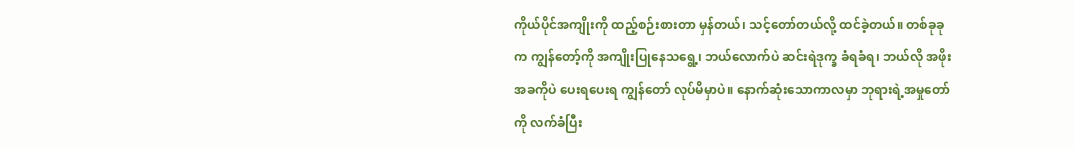ကိုယ်ပိုင်အကျိုးကို ထည့်စဉ်းစားတာ မှန်တယ်၊ သင့်တော်တယ်လို့ ထင်ခဲ့တယ်။ တစ်ခုခုက ကျွန်တော့်ကို အကျိုးပြုနေသရွေ့၊ ဘယ်လောက်ပဲ ဆင်းရဲဒုက္ခ ခံရခံရ၊ ဘယ်လို အဖိုးအခကိုပဲ ပေးရပေးရ ကျွန်တော် လုပ်မိမှာပဲ။ နောက်ဆုံးသောကာလမှာ ဘုရားရဲ့အမှုတော်ကို လက်ခံပြီး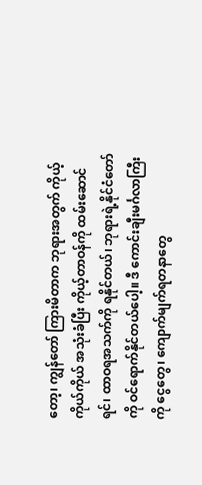တော့၊ ကျွန်တော် ကြားမိတာက ဘုရားအတွက် ကိုယ့်ကိုယ်ကိုယ် အသုံးခံပြီး ကိုယ့်တာဝန်ကို ထမ်းဆောင်ရင်၊ ထာဝရအသက်ကို ရနိုင်တယ်၊ ဘုရားရဲ့နိုင်ငံတော်ကို ဝင်ရောက်နိုင်တယ်ပေါ့။ ဒီ ကောင်းချီးမင်္ဂလာကြီးကို ငွေတွေ၊ ကျောက်မျက်ရတနာတွေ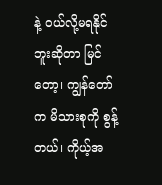နဲ့ ဝယ်လို့မရနိုင်ဘူးဆိုတာ မြင်တော့၊ ကျွန်တော်က မိသားစုကို စွန့်တယ်၊ ကိုယ့်အ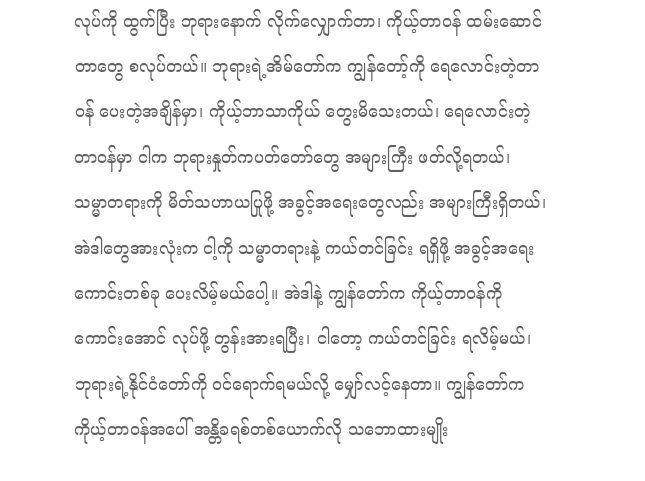လုပ်ကို ထွက်ပြီး ဘုရားနောက် လိုက်လျှောက်တာ၊ ကိုယ့်တာဝန် ထမ်းဆောင်တာတွေ စလုပ်တယ်။ ဘုရားရဲ့အိမ်တော်က ကျွန်တော့်ကို ရေလောင်းတဲ့တာဝန် ပေးတဲ့အချိန်မှာ၊ ကိုယ့်ဘာသာကိုယ် တွေးမိသေးတယ်၊ ရေလောင်းတဲ့တာဝန်မှာ ငါက ဘုရားနှုတ်ကပတ်တော်တွေ အများကြီး ဖတ်လို့ရတယ်၊ သမ္မာတရားကို မိတ်သဟာယပြုဖို့ အခွင့်အရေးတွေလည်း အများကြီးရှိတယ်၊ အဲဒါတွေအားလုံးက ငါ့ကို သမ္မာတရားနဲ့ ကယ်တင်ခြင်း ရရှိဖို့ အခွင့်အရေးကောင်းတစ်ခု ပေးလိမ့်မယ်ပေါ့။ အဲဒါနဲ့ ကျွန်တော်က ကိုယ့်တာဝန်ကို ကောင်းအောင် လုပ်ဖို့ တွန်းအားရပြီး၊ ငါတော့ ကယ်တင်ခြင်း ရလိမ့်မယ်၊ ဘုရားရဲ့နိုင်ငံတော်ကို ဝင်ရောက်ရမယ်လို့ မျှော်လင့်နေတာ။ ကျွန်တော်က ကိုယ့်တာဝန်အပေါ် အန္တိခရစ်တစ်ယောက်လို သဘောထားမျိုး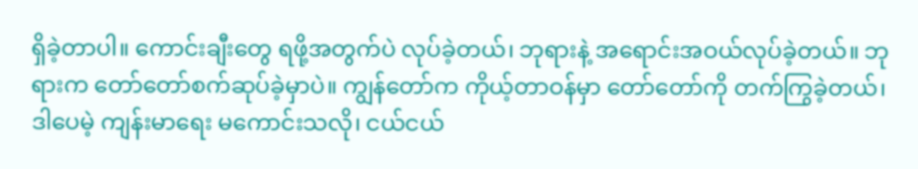ရှိခဲ့တာပါ။ ကောင်းချီးတွေ ရဖို့အတွက်ပဲ လုပ်ခဲ့တယ်၊ ဘုရားနဲ့ အရောင်းအဝယ်လုပ်ခဲ့တယ်။ ဘုရားက တော်တော်စက်ဆုပ်ခဲ့မှာပဲ။ ကျွန်တော်က ကိုယ့်တာဝန်မှာ တော်တော်ကို တက်ကြွခဲ့တယ်၊ ဒါပေမဲ့ ကျန်းမာရေး မကောင်းသလို၊ ငယ်ငယ်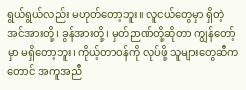ရွယ်ရွယ်လည်း မဟုတ်တော့ဘူး။ လူငယ်တွေမှာ ရှိတဲ့ အင်အားတို့၊ ခွန်အားတို့၊ မှတ်ဉာဏ်တို့ဆိုတာ ကျွန်တော့်မှာ မရှိတော့ဘူး၊ ကိုယ့်တာဝန်ကို လုပ်ဖို့ သူများတွေဆီကတောင် အကူအညီ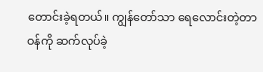တောင်းခဲ့ရတယ်။ ကျွန်တော်သာ ရေလောင်းတဲ့တာဝန်ကို ဆက်လုပ်ခဲ့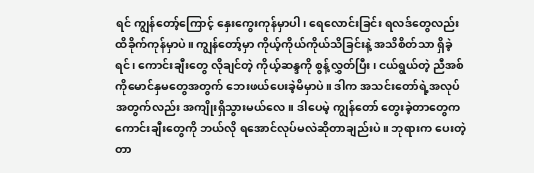ရင် ကျွန်တော့်ကြောင့် နှေးကွေးကုန်မှာပါ၊ ရေလောင်းခြင်း ရလဒ်တွေလည်း ထိခိုက်ကုန်မှာပဲ။ ကျွန်တော့်မှာ ကိုယ့်ကိုယ်ကိုယ်သိခြင်းနဲ့ အသိစိတ်သာ ရှိခဲ့ရင်၊ ကောင်းချီးတွေ လိုချင်တဲ့ ကိုယ့်ဆန္ဒကို စွန့်လွှတ်ပြီး၊ ငယ်ရွယ်တဲ့ ညီအစ်ကိုမောင်နှမတွေအတွက် ဘေးဖယ်ပေးခဲ့မိမှာပဲ။ ဒါက အသင်းတော်ရဲ့အလုပ်အတွက်လည်း အကျိုးရှိသွားမယ်လေ။ ဒါပေမဲ့ ကျွန်တော် တွေးခဲ့တာတွေက ကောင်းချီးတွေကို ဘယ်လို ရအောင်လုပ်မလဲဆိုတာချည်းပဲ။ ဘုရားက ပေးတဲ့ တာ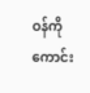ဝန်ကို ကောင်း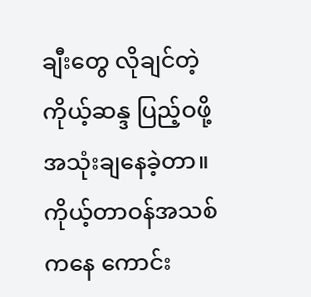ချီးတွေ လိုချင်တဲ့ ကိုယ့်ဆန္ဒ ပြည့်ဝဖို့ အသုံးချနေခဲ့တာ။ ကိုယ့်တာဝန်အသစ်ကနေ ကောင်း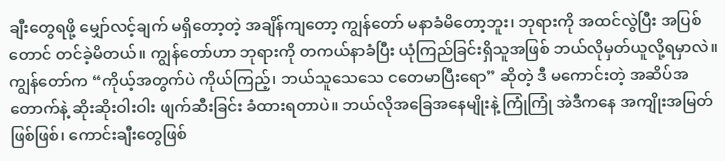ချီးတွေရဖို့ မျှော်လင့်ချက် မရှိတော့တဲ့ အချိန်ကျတော့ ကျွန်တော် မနာခံမိတော့ဘူး၊ ဘုရားကို အထင်လွဲပြီး အပြစ်တောင် တင်ခဲ့မိတယ်။ ကျွန်တော်ဟာ ဘုရားကို တကယ်နာခံပြီး ယုံကြည်ခြင်းရှိသူအဖြစ် ဘယ်လိုမှတ်ယူလို့ရမှာလဲ။ ကျွန်တော်က “ကိုယ့်အတွက်ပဲ ကိုယ်ကြည့်၊ ဘယ်သူသေသေ ငတေမာပြီးရော” ဆိုတဲ့ ဒီ မကောင်းတဲ့ အဆိပ်အတောက်နဲ့ ဆိုးဆိုးဝါးဝါး ဖျက်ဆီးခြင်း ခံထားရတာပဲ။ ဘယ်လိုအခြေအနေမျိုးနဲ့ ကြုံကြုံ အဲဒီကနေ အကျိုးအမြတ်ဖြစ်ဖြစ်၊ ကောင်းချီးတွေဖြစ်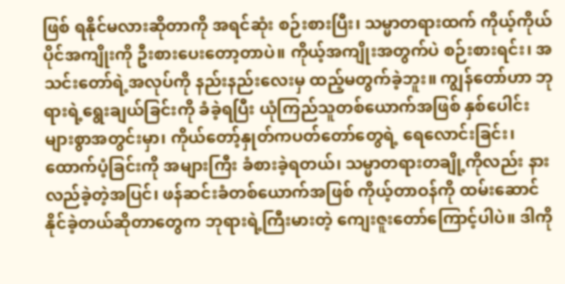ဖြစ် ရနိုင်မလားဆိုတာကို အရင်ဆုံး စဉ်းစားပြီး၊ သမ္မာတရားထက် ကိုယ့်ကိုယ်ပိုင်အကျိုးကို ဦးစားပေးတော့တာပဲ။ ကိုယ့်အကျိုးအတွက်ပဲ စဉ်းစားရင်း၊ အသင်းတော်ရဲ့အလုပ်ကို နည်းနည်းလေးမှ ထည့်မတွက်ခဲ့ဘူး။ ကျွန်တော်ဟာ ဘုရားရဲ့ရွေးချယ်ခြင်းကို ခံခဲ့ရပြီး ယုံကြည်သူတစ်ယောက်အဖြစ် နှစ်ပေါင်းများစွာအတွင်းမှာ၊ ကိုယ်တော့်နှုတ်ကပတ်တော်တွေရဲ့ ရေလောင်းခြင်း၊ ထောက်ပံ့ခြင်းကို အများကြီး ခံစားခဲ့ရတယ်၊ သမ္မာတရားတချို့ကိုလည်း နားလည်ခဲ့တဲ့အပြင်၊ ဖန်ဆင်းခံတစ်ယောက်အဖြစ် ကိုယ့်တာဝန်ကို ထမ်းဆောင်နိုင်ခဲ့တယ်ဆိုတာတွေက ဘုရားရဲ့ကြီးမားတဲ့ ကျေးဇူးတော်ကြောင့်ပါပဲ။ ဒါကို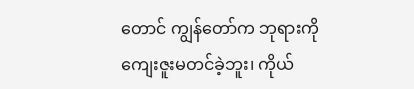တောင် ကျွန်တော်က ဘုရားကို ကျေးဇူးမတင်ခဲ့ဘူး၊ ကိုယ်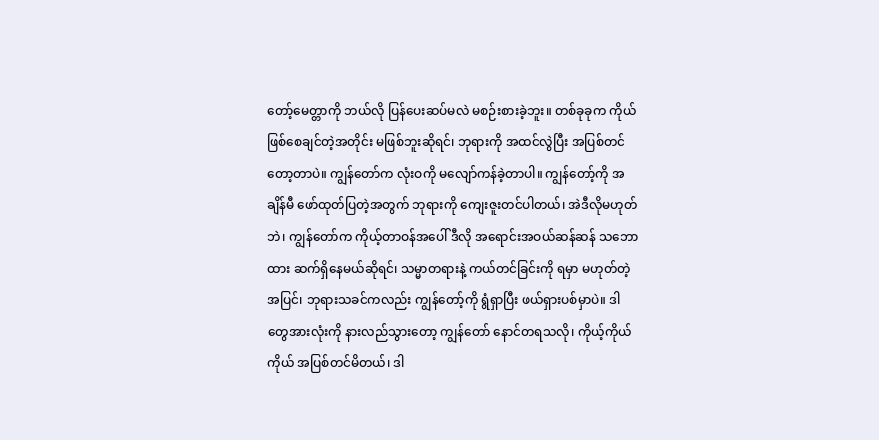တော့်မေတ္တာကို ဘယ်လို ပြန်ပေးဆပ်မလဲ မစဉ်းစားခဲ့ဘူး။ တစ်ခုခုက ကိုယ် ဖြစ်စေချင်တဲ့အတိုင်း မဖြစ်ဘူးဆိုရင်၊ ဘုရားကို အထင်လွဲပြီး အပြစ်တင်တော့တာပဲ။ ကျွန်တော်က လုံးဝကို မလျော်ကန်ခဲ့တာပါ။ ကျွန်တော့်ကို အချိန်မီ ဖော်ထုတ်ပြတဲ့အတွက် ဘုရားကို ကျေးဇူးတင်ပါတယ်၊ အဲဒီလိုမဟုတ်ဘဲ၊ ကျွန်တော်က ကိုယ့်တာဝန်အပေါ် ဒီလို အရောင်းအဝယ်ဆန်ဆန် သဘောထား ဆက်ရှိနေမယ်ဆိုရင်၊ သမ္မာတရားနဲ့ ကယ်တင်ခြင်းကို ရမှာ မဟုတ်တဲ့အပြင်၊ ဘုရားသခင်ကလည်း ကျွန်တော့်ကို ရွံရှာပြီး ဖယ်ရှားပစ်မှာပဲ။ ဒါတွေအားလုံးကို နားလည်သွားတော့ ကျွန်တော် နောင်တရသလို၊ ကိုယ့်ကိုယ်ကိုယ် အပြစ်တင်မိတယ်၊ ဒါ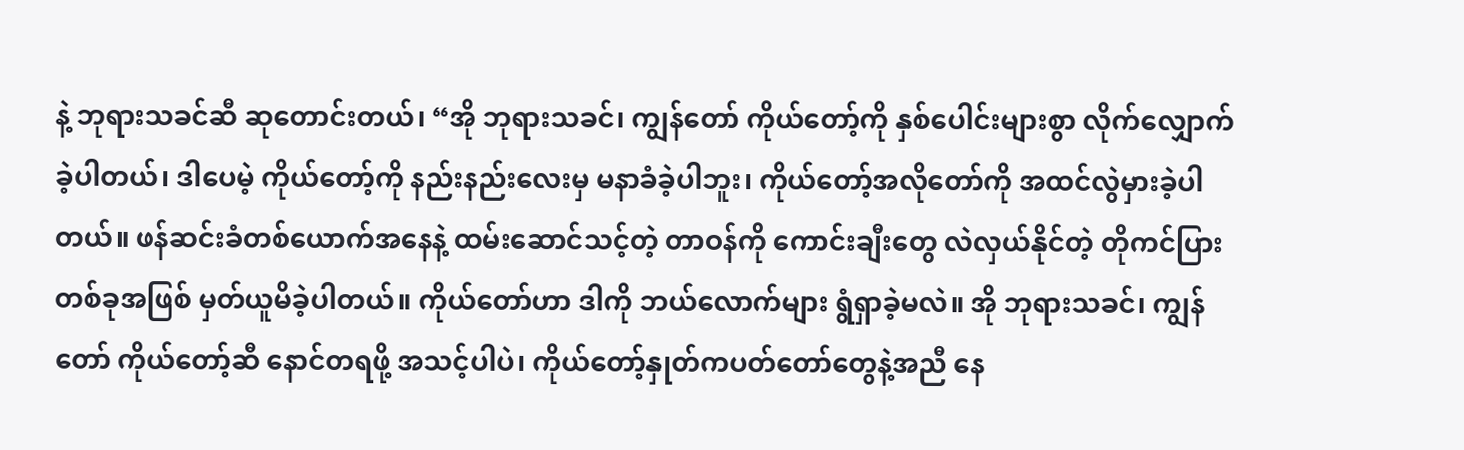နဲ့ ဘုရားသခင်ဆီ ဆုတောင်းတယ်၊ “အို ဘုရားသခင်၊ ကျွန်တော် ကိုယ်တော့်ကို နှစ်ပေါင်းများစွာ လိုက်လျှောက်ခဲ့ပါတယ်၊ ဒါပေမဲ့ ကိုယ်တော့်ကို နည်းနည်းလေးမှ မနာခံခဲ့ပါဘူး၊ ကိုယ်တော့်အလိုတော်ကို အထင်လွဲမှားခဲ့ပါတယ်။ ဖန်ဆင်းခံတစ်ယောက်အနေနဲ့ ထမ်းဆောင်သင့်တဲ့ တာဝန်ကို ကောင်းချီးတွေ လဲလှယ်နိုင်တဲ့ တိုကင်ပြားတစ်ခုအဖြစ် မှတ်ယူမိခဲ့ပါတယ်။ ကိုယ်တော်ဟာ ဒါကို ဘယ်လောက်များ ရွံရှာခဲ့မလဲ။ အို ဘုရားသခင်၊ ကျွန်တော် ကိုယ်တော့်ဆီ နောင်တရဖို့ အသင့်ပါပဲ၊ ကိုယ်တော့်နှုတ်ကပတ်တော်တွေနဲ့အညီ နေ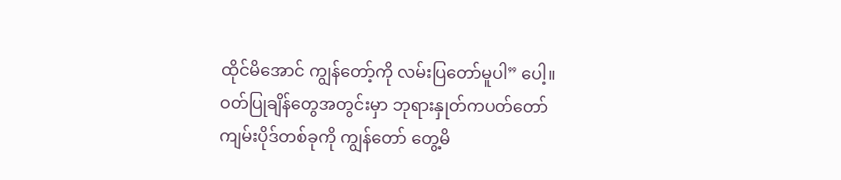ထိုင်မိအောင် ကျွန်တော့်ကို လမ်းပြတော်မူပါ” ပေါ့။
ဝတ်ပြုချိန်တွေအတွင်းမှာ ဘုရားနှုတ်ကပတ်တော် ကျမ်းပိုဒ်တစ်ခုကို ကျွန်တော် တွေ့မိ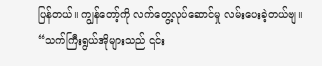ပြန်တယ်။ ကျွန်တော့်ကို လက်တွေ့လုပ်ဆောင်မှု လမ်းပေးခဲ့တယ်ဗျ။ “သက်ကြီးရွယ်အိုများသည် ၎င်း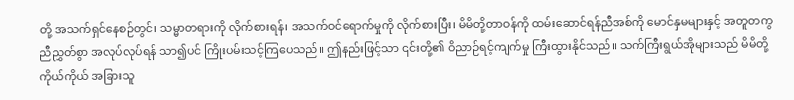တို့ အသက်ရှင်နေစဉ်တွင်၊ သမ္မာတရားကို လိုက်စားရန်၊ အသက်ဝင်ရောက်မှုကို လိုက်စားပြီး၊ မိမိတို့တာဝန်ကို ထမ်းဆောင်ရန်ညီအစ်ကို မောင်နှမများနှင့် အတူတကွ ညီညွှတ်စွာ အလုပ်လုပ်ရန် သာ၍ပင် ကြိုးပမ်းသင့်ကြပေသည်။ ဤနည်းဖြင့်သာ ၎င်းတို့၏ ဝိညာဉ်ရင့်ကျက်မှု ကြီးထွားနိုင်သည်။ သက်ကြီးရွယ်အိုများသည် မိမိတို့ကိုယ်ကိုယ် အခြားသူ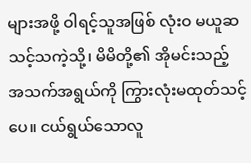များအဖို့ ဝါရင့်သူအဖြစ် လုံးဝ မယူဆသင့်သကဲ့သို့၊ မိမိတို့၏ အိုမင်းသည့် အသက်အရွယ်ကို ကြွားလုံးမထုတ်သင့်ပေ။ ငယ်ရွယ်သောလူ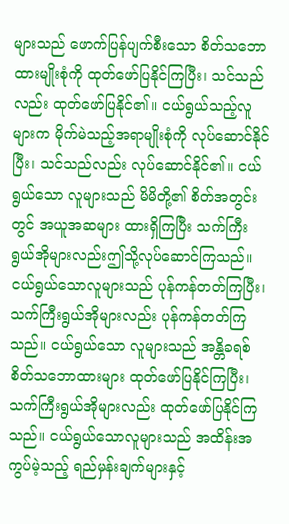များသည် ဖောက်ပြန်ပျက်စီးသော စိတ်သဘောထားမျိုးစုံကို ထုတ်ဖော်ပြနိုင်ကြပြီး၊ သင်သည်လည်း ထုတ်ဖော်ပြနိုင်၏။ ငယ်ရွယ်သည့်လူများက မိုက်မဲသည့်အရာမျိုးစုံကို လုပ်ဆောင်နိုင်ပြီး၊ သင်သည်လည်း လုပ်ဆောင်နိုင်၏။ ငယ်ရွယ်သော လူများသည် မိမိတို့၏ စိတ်အတွင်းတွင် အယူအဆများ ထားရှိကြပြီး သက်ကြီးရွယ်အိုများလည်းဤသို့လုပ်ဆောင်ကြသည်။ ငယ်ရွယ်သောလူများသည် ပုန်ကန်တတ်ကြပြီး၊ သက်ကြီးရွယ်အိုများလည်း ပုန်ကန်တတ်ကြသည်။ ငယ်ရွယ်သော လူများသည် အန္တိခရစ် စိတ်သဘောထားများ ထုတ်ဖော်ပြနိုင်ကြပြီး၊ သက်ကြီးရွယ်အိုများလည်း ထုတ်ဖော်ပြနိုင်ကြသည်။ ငယ်ရွယ်သောလူများသည် အထိန်းအကွပ်မဲ့သည့် ရည်မှန်းချက်များနှင့်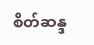စိတ်ဆန္ဒ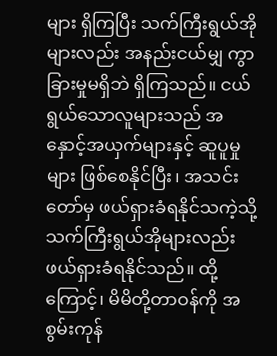များ ရှိကြပြီး သက်ကြီးရွယ်အိုများလည်း အနည်းငယ်မျှ ကွာခြားမှုမရှိဘဲ ရှိကြသည်။ ငယ်ရွယ်သောလူများသည် အနှောင့်အယှက်များနှင့် ဆူပူမှုများ ဖြစ်စေနိုင်ပြီး၊ အသင်းတော်မှ ဖယ်ရှားခံရနိုင်သကဲ့သို့ သက်ကြီးရွယ်အိုများလည်း ဖယ်ရှားခံရနိုင်သည်။ ထို့ကြောင့်၊ မိမိတို့တာဝန်ကို အစွမ်းကုန်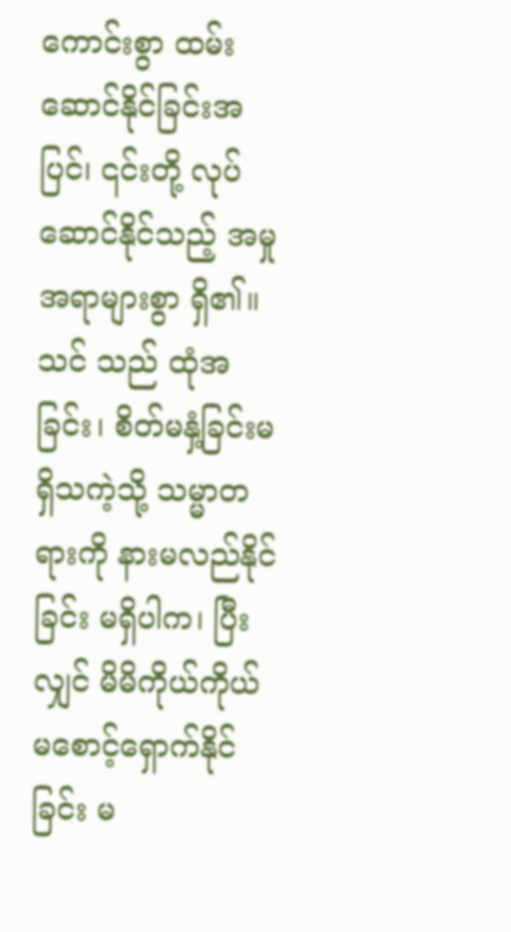ကောင်းစွာ ထမ်းဆောင်နိုင်ခြင်းအပြင်၊ ၎င်းတို့ လုပ်ဆောင်နိုင်သည့် အမှုအရာများစွာ ရှိ၏။ သင် သည် ထုံအခြင်း၊ စိတ်မနှံ့ခြင်းမရှိသကဲ့သို့ သမ္မာတရားကို နားမလည်နိုင်ခြင်း မရှိပါက၊ ပြီးလျှင် မိမိကိုယ်ကိုယ် မစောင့်ရှောက်နိုင်ခြင်း မ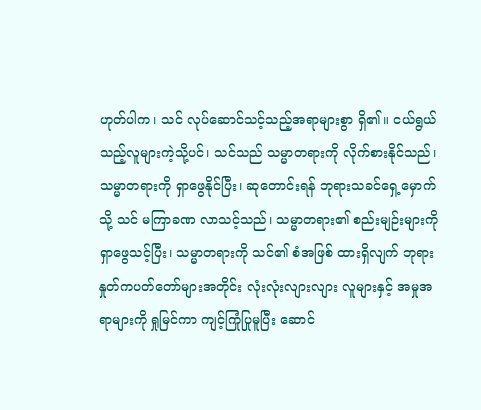ဟုတ်ပါက၊ သင် လုပ်ဆောင်သင့်သည့်အရာများစွာ ရှိ၏။ ငယ်ရွယ်သည့်လူများကဲ့သို့ပင်၊ သင်သည် သမ္မာတရားကို လိုက်စားနိုင်သည်၊ သမ္မာတရားကို ရှာဖွေနိုင်ပြီး၊ ဆုတောင်းရန် ဘုရားသခင်ရှေ့မှောက်သို့ သင် မကြာခဏ လာသင့်သည်၊ သမ္မာတရား၏ စည်းမျဉ်းများကို ရှာဖွေသင့်ပြီး၊ သမ္မာတရားကို သင်၏ စံအဖြစ် ထားရှိလျက် ဘုရားနှုတ်ကပတ်တော်များအတိုင်း လုံးလုံးလျားလျား လူများနှင့် အမှုအရာများကို ရှုမြင်ကာ ကျင့်ကြုံပြုမူပြီး ဆောင်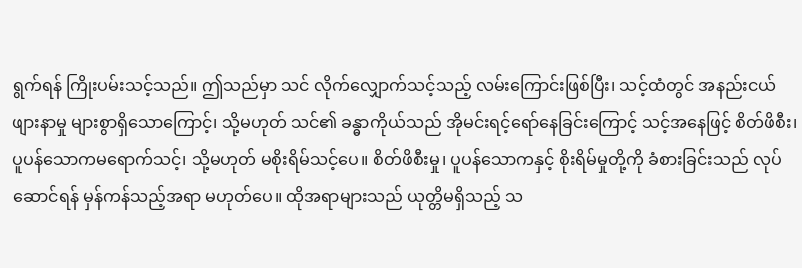ရွက်ရန် ကြိုးပမ်းသင့်သည်။ ဤသည်မှာ သင် လိုက်လျှောက်သင့်သည့် လမ်းကြောင်းဖြစ်ပြီး၊ သင့်ထံတွင် အနည်းငယ်ဖျားနာမှု များစွာရှိသောကြောင့်၊ သို့မဟုတ် သင်၏ ခန္ဓာကိုယ်သည် အိုမင်းရင့်ရော်နေခြင်းကြောင့် သင့်အနေဖြင့် စိတ်ဖိစီး၊ ပူပန်သောကမရောက်သင့်၊ သို့မဟုတ် မစိုးရိမ်သင့်ပေ။ စိတ်ဖိစီးမှု၊ ပူပန်သောကနှင့် စိုးရိမ်မှုတို့ကို ခံစားခြင်းသည် လုပ်ဆောင်ရန် မှန်ကန်သည့်အရာ မဟုတ်ပေ။ ထိုအရာများသည် ယုတ္တိမရှိသည့် သ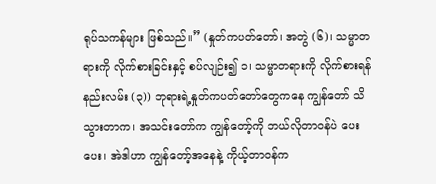ရုပ်သကန်များ ဖြစ်သည်။” (နှုတ်ကပတ်တော်၊ အတွဲ (၆)၊ သမ္မာတရားကို လိုက်စားခြင်းနှင့် စပ်လျဉ်း၍ ၁၊ သမ္မာတရားကို လိုက်စားရန်နည်းလမ်း (၃)) ဘုရားရဲ့နှုတ်ကပတ်တော်တွေကနေ ကျွန်တော် သိသွားတာက၊ အသင်းတော်က ကျွန်တော့်ကို ဘယ်လိုတာဝန်ပဲ ပေးပေး၊ အဲဒါဟာ ကျွန်တော့်အနေနဲ့ ကိုယ့်တာဝန်က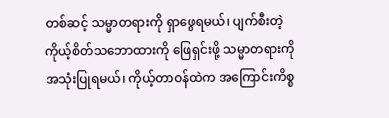တစ်ဆင့် သမ္မာတရားကို ရှာဖွေရမယ်၊ ပျက်စီးတဲ့ ကိုယ့်စိတ်သဘောထားကို ဖြေရှင်းဖို့ သမ္မာတရားကို အသုံးပြုရမယ်၊ ကိုယ့်တာဝန်ထဲက အကြောင်းကိစ္စ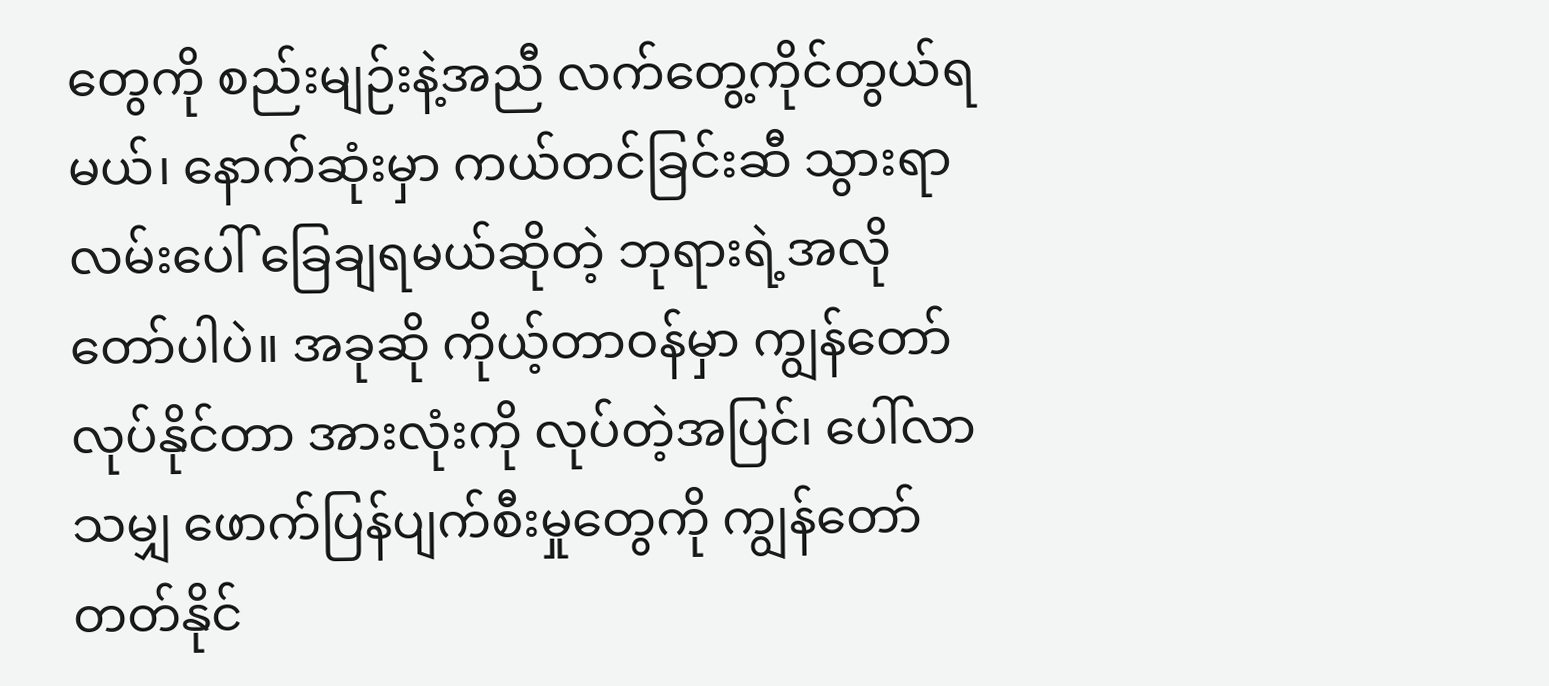တွေကို စည်းမျဉ်းနဲ့အညီ လက်တွေ့ကိုင်တွယ်ရမယ်၊ နောက်ဆုံးမှာ ကယ်တင်ခြင်းဆီ သွားရာလမ်းပေါ် ခြေချရမယ်ဆိုတဲ့ ဘုရားရဲ့အလိုတော်ပါပဲ။ အခုဆို ကိုယ့်တာဝန်မှာ ကျွန်တော် လုပ်နိုင်တာ အားလုံးကို လုပ်တဲ့အပြင်၊ ပေါ်လာသမျှ ဖောက်ပြန်ပျက်စီးမှုတွေကို ကျွန်တော် တတ်နိုင်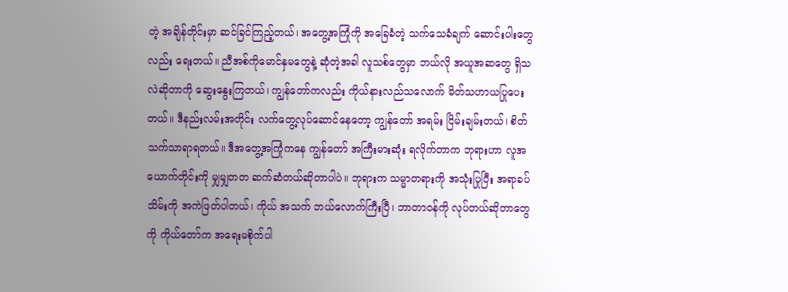တဲ့ အချိန်တိုင်းမှာ ဆင်ခြင်ကြည့်တယ်၊ အတွေ့အကြုံကို အခြေခံတဲ့ သက်သေခံချက် ဆောင်းပါးတွေလည်း ရေးတယ်။ ညီအစ်ကိုမောင်နှမတွေနဲ့ ဆုံတဲ့အခါ လူသစ်တွေမှာ ဘယ်လို အယူအဆတွေ ရှိသလဲဆိုတာကို ဆွေးနွေးကြတယ်၊ ကျွန်တော်ကလည်း ကိုယ်နားလည်သလောက် မိတ်သဟာယပြုပေးတယ်။ ဒီနည်းလမ်းအတိုင်း လက်တွေ့လုပ်ဆောင်နေတော့ ကျွန်တော် အရမ်း ငြိမ်းချမ်းတယ်၊ စိတ်သက်သာရာရတယ်။ ဒီအတွေ့အကြုံကနေ ကျွန်တော် အကြီးမားဆုံး ရလိုက်တာက ဘုရားဟာ လူအယောက်တိုင်းကို မျှမျှတတ ဆက်ဆံတယ်ဆိုတာပါပဲ။ ဘုရားက သမ္မာတရားကို အသုံးပြုပြီး အရာခပ်သိမ်းကို အကဲဖြတ်ပါတယ်၊ ကိုယ် အသက် ဘယ်လောက်ကြီးပြီ၊ ဘာတာဝန်ကို လုပ်တယ်ဆိုတာတွေကို ကိုယ်တော်က အရေးမစိုက်ပါ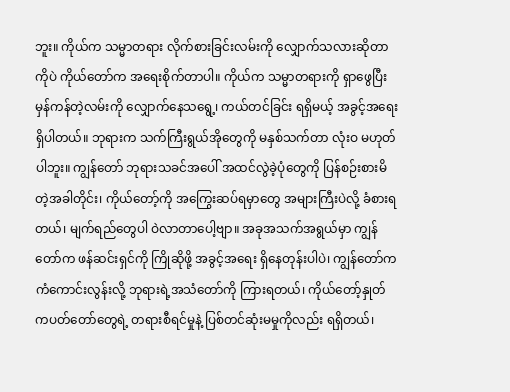ဘူး။ ကိုယ်က သမ္မာတရား လိုက်စားခြင်းလမ်းကို လျှောက်သလားဆိုတာကိုပဲ ကိုယ်တော်က အရေးစိုက်တာပါ။ ကိုယ်က သမ္မာတရားကို ရှာဖွေပြီး မှန်ကန်တဲ့လမ်းကို လျှောက်နေသရွေ့၊ ကယ်တင်ခြင်း ရရှိမယ့် အခွင့်အရေး ရှိပါတယ်။ ဘုရားက သက်ကြီးရွယ်အိုတွေကို မနှစ်သက်တာ လုံးဝ မဟုတ်ပါဘူး။ ကျွန်တော် ဘုရားသခင်အပေါ် အထင်လွဲခဲ့ပုံတွေကို ပြန်စဉ်းစားမိတဲ့အခါတိုင်း၊ ကိုယ်တော့်ကို အကြွေးဆပ်ရမှာတွေ အများကြီးပဲလို့ ခံစားရတယ်၊ မျက်ရည်တွေပါ ဝဲလာတာပေါ့ဗျာ။ အခုအသက်အရွယ်မှာ ကျွန်တော်က ဖန်ဆင်းရှင်ကို ကြိုဆိုဖို့ အခွင့်အရေး ရှိနေတုန်းပါပဲ၊ ကျွန်တော်က ကံကောင်းလွန်းလို့ ဘုရားရဲ့အသံတော်ကို ကြားရတယ်၊ ကိုယ်တော့်နှုတ်ကပတ်တော်တွေရဲ့ တရားစီရင်မှုနဲ့ ပြစ်တင်ဆုံးမမှုကိုလည်း ရရှိတယ်၊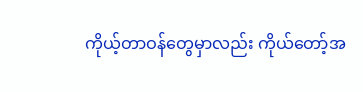ကိုယ့်တာဝန်တွေမှာလည်း ကိုယ်တော့်အ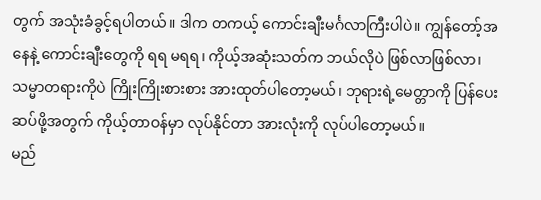တွက် အသုံးခံခွင့်ရပါတယ်။ ဒါက တကယ့် ကောင်းချီးမင်္ဂလာကြီးပါပဲ။ ကျွန်တော့်အနေနဲ့ ကောင်းချီးတွေကို ရရ မရရ၊ ကိုယ့်အဆုံးသတ်က ဘယ်လိုပဲ ဖြစ်လာဖြစ်လာ၊ သမ္မာတရားကိုပဲ ကြိုးကြိုးစားစား အားထုတ်ပါတော့မယ်၊ ဘုရားရဲ့မေတ္တာကို ပြန်ပေးဆပ်ဖို့အတွက် ကိုယ့်တာဝန်မှာ လုပ်နိုင်တာ အားလုံးကို လုပ်ပါတော့မယ်။
မည်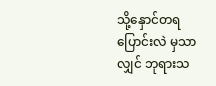သို့နှောင်တရပြောင်းလဲ မှသာလျှင် ဘုရားသ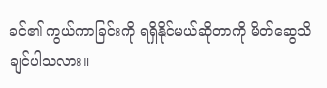ခင်၏ ကွယ်ကာခြင်းကို ရရှိနိုင်မယ်ဆိုတာကို မိတ်ဆွေသိချင်ပါသလား။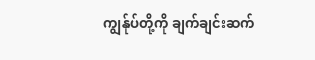ကျွန်ုပ်တို့ကို ချက်ချင်းဆက်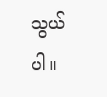သွယ်ပါ။